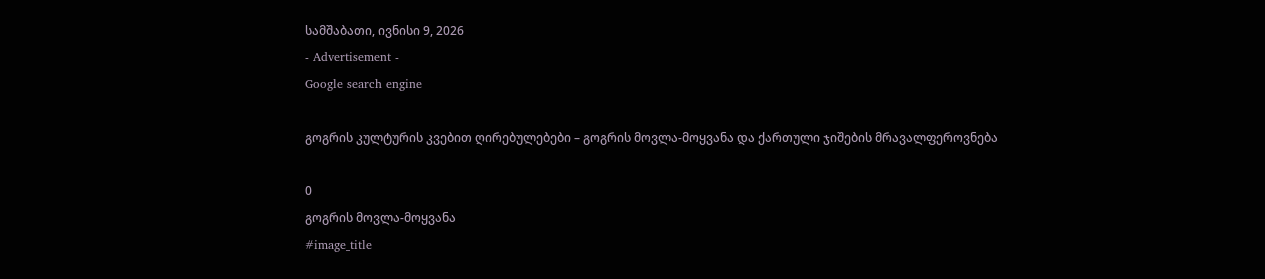სამშაბათი, ივნისი 9, 2026
- Advertisement -
Google search engine

გოგრის კულტურის კვებით ღირებულებები – გოგრის მოვლა-მოყვანა და ქართული ჯიშების მრავალფეროვნება

0
გოგრის მოვლა-მოყვანა
#image_title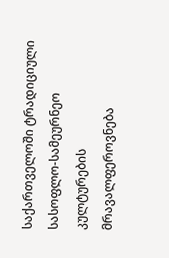საქართველოში ტრადიციული სასოფლო-სამეურნეო კულტურების მრავალფეროვნება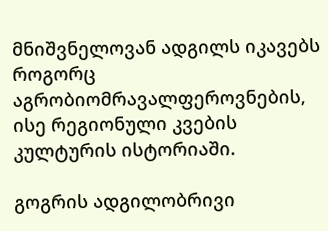მნიშვნელოვან ადგილს იკავებს როგორც აგრობიომრავალფეროვნების, ისე რეგიონული კვების კულტურის ისტორიაში.

გოგრის ადგილობრივი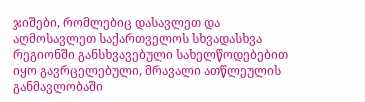ჯიშები, რომლებიც დასავლეთ და აღმოსავლეთ საქართველოს სხვადასხვა რეგიონში განსხვავებული სახელწოდებებით იყო გავრცელებული, მრავალი ათწლეულის განმავლობაში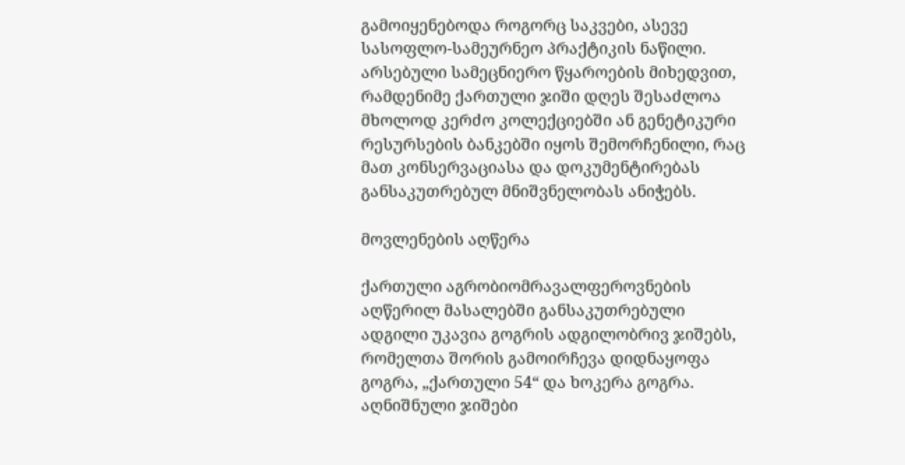გამოიყენებოდა როგორც საკვები, ასევე სასოფლო-სამეურნეო პრაქტიკის ნაწილი. არსებული სამეცნიერო წყაროების მიხედვით, რამდენიმე ქართული ჯიში დღეს შესაძლოა მხოლოდ კერძო კოლექციებში ან გენეტიკური რესურსების ბანკებში იყოს შემორჩენილი, რაც მათ კონსერვაციასა და დოკუმენტირებას განსაკუთრებულ მნიშვნელობას ანიჭებს.

მოვლენების აღწერა

ქართული აგრობიომრავალფეროვნების აღწერილ მასალებში განსაკუთრებული ადგილი უკავია გოგრის ადგილობრივ ჯიშებს, რომელთა შორის გამოირჩევა დიდნაყოფა გოგრა, „ქართული 54“ და ხოკერა გოგრა. აღნიშნული ჯიშები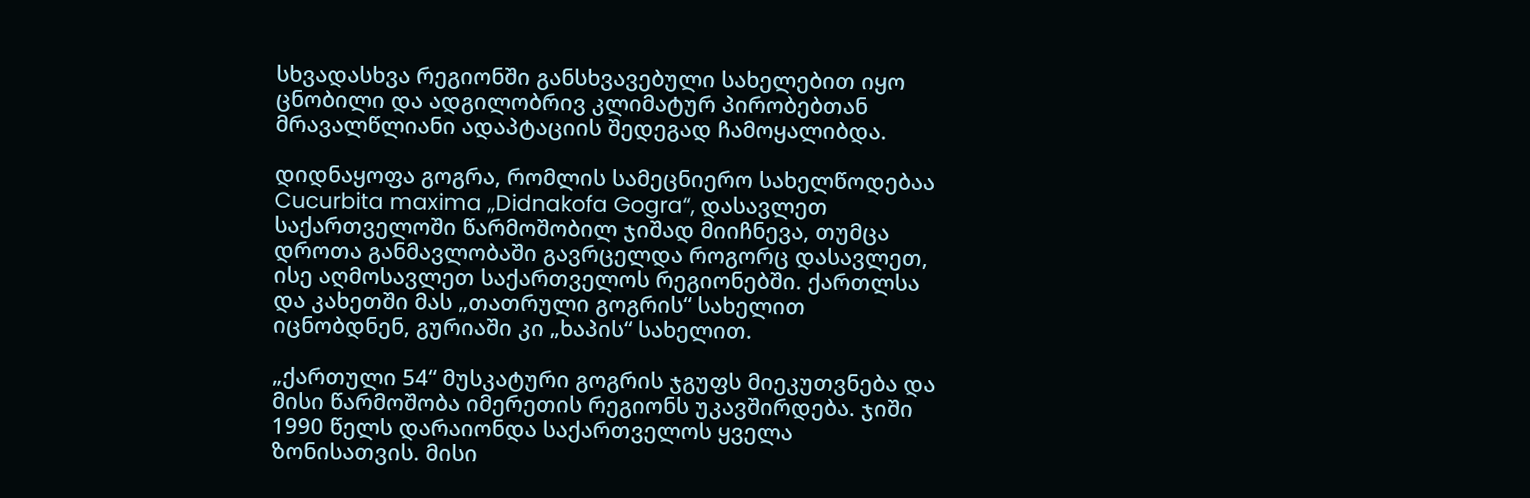სხვადასხვა რეგიონში განსხვავებული სახელებით იყო ცნობილი და ადგილობრივ კლიმატურ პირობებთან მრავალწლიანი ადაპტაციის შედეგად ჩამოყალიბდა.

დიდნაყოფა გოგრა, რომლის სამეცნიერო სახელწოდებაა Cucurbita maxima „Didnakofa Gogra“, დასავლეთ საქართველოში წარმოშობილ ჯიშად მიიჩნევა, თუმცა დროთა განმავლობაში გავრცელდა როგორც დასავლეთ, ისე აღმოსავლეთ საქართველოს რეგიონებში. ქართლსა და კახეთში მას „თათრული გოგრის“ სახელით იცნობდნენ, გურიაში კი „ხაპის“ სახელით.

„ქართული 54“ მუსკატური გოგრის ჯგუფს მიეკუთვნება და მისი წარმოშობა იმერეთის რეგიონს უკავშირდება. ჯიში 1990 წელს დარაიონდა საქართველოს ყველა ზონისათვის. მისი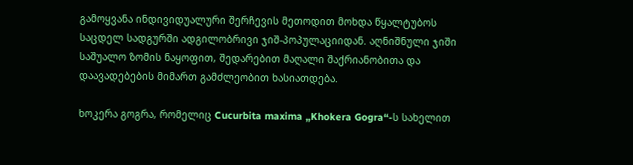გამოყვანა ინდივიდუალური შერჩევის მეთოდით მოხდა წყალტუბოს საცდელ სადგურში ადგილობრივი ჯიშ-პოპულაციიდან. აღნიშნული ჯიში საშუალო ზომის ნაყოფით, შედარებით მაღალი შაქრიანობითა და დაავადებების მიმართ გამძლეობით ხასიათდება.

ხოკერა გოგრა, რომელიც Cucurbita maxima „Khokera Gogra“-ს სახელით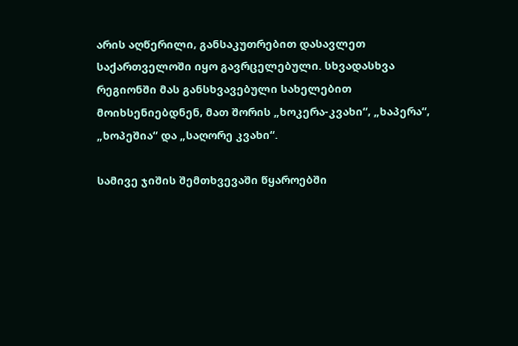არის აღწერილი, განსაკუთრებით დასავლეთ საქართველოში იყო გავრცელებული. სხვადასხვა რეგიონში მას განსხვავებული სახელებით მოიხსენიებდნენ, მათ შორის „ხოკერა-კვახი“, „ხაპერა“, „ხოპეშია“ და „საღორე კვახი“.

სამივე ჯიშის შემთხვევაში წყაროებში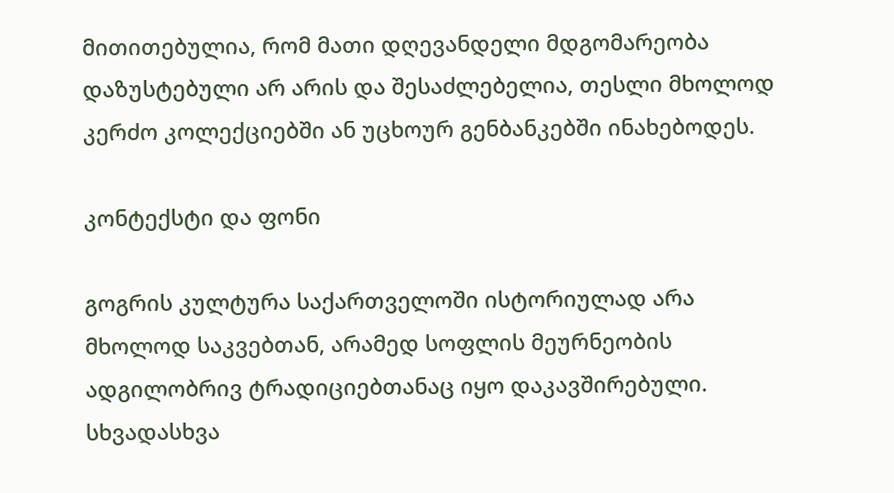მითითებულია, რომ მათი დღევანდელი მდგომარეობა დაზუსტებული არ არის და შესაძლებელია, თესლი მხოლოდ კერძო კოლექციებში ან უცხოურ გენბანკებში ინახებოდეს.

კონტექსტი და ფონი

გოგრის კულტურა საქართველოში ისტორიულად არა მხოლოდ საკვებთან, არამედ სოფლის მეურნეობის ადგილობრივ ტრადიციებთანაც იყო დაკავშირებული. სხვადასხვა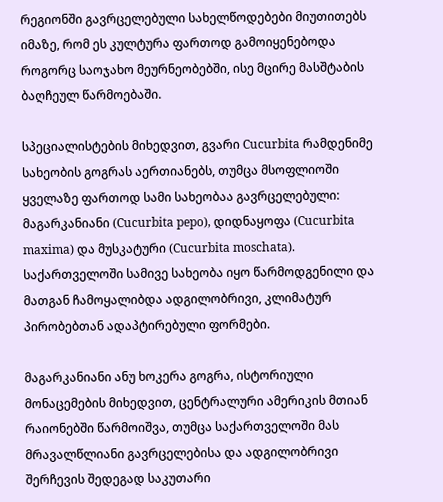რეგიონში გავრცელებული სახელწოდებები მიუთითებს იმაზე, რომ ეს კულტურა ფართოდ გამოიყენებოდა როგორც საოჯახო მეურნეობებში, ისე მცირე მასშტაბის ბაღჩეულ წარმოებაში.

სპეციალისტების მიხედვით, გვარი Cucurbita რამდენიმე სახეობის გოგრას აერთიანებს, თუმცა მსოფლიოში ყველაზე ფართოდ სამი სახეობაა გავრცელებული: მაგარკანიანი (Cucurbita pepo), დიდნაყოფა (Cucurbita maxima) და მუსკატური (Cucurbita moschata). საქართველოში სამივე სახეობა იყო წარმოდგენილი და მათგან ჩამოყალიბდა ადგილობრივი, კლიმატურ პირობებთან ადაპტირებული ფორმები.

მაგარკანიანი ანუ ხოკერა გოგრა, ისტორიული მონაცემების მიხედვით, ცენტრალური ამერიკის მთიან რაიონებში წარმოიშვა, თუმცა საქართველოში მას მრავალწლიანი გავრცელებისა და ადგილობრივი შერჩევის შედეგად საკუთარი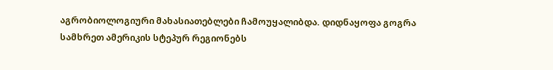აგრობიოლოგიური მახასიათებლები ჩამოუყალიბდა. დიდნაყოფა გოგრა სამხრეთ ამერიკის სტეპურ რეგიონებს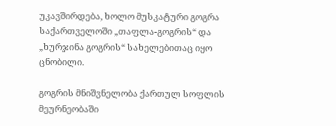უკავშირდება, ხოლო მუსკატური გოგრა საქართველოში „თაფლა-გოგრის“ და „ხურჯინა გოგრის“ სახელებითაც იყო ცნობილი.

გოგრის მნიშვნელობა ქართულ სოფლის მეურნეობაში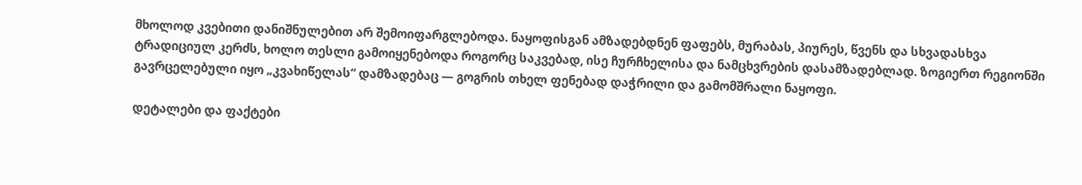მხოლოდ კვებითი დანიშნულებით არ შემოიფარგლებოდა. ნაყოფისგან ამზადებდნენ ფაფებს, მურაბას, პიურეს, წვენს და სხვადასხვა ტრადიციულ კერძს, ხოლო თესლი გამოიყენებოდა როგორც საკვებად, ისე ჩურჩხელისა და ნამცხვრების დასამზადებლად. ზოგიერთ რეგიონში გავრცელებული იყო „კვახიწელას“ დამზადებაც — გოგრის თხელ ფენებად დაჭრილი და გამომშრალი ნაყოფი.

დეტალები და ფაქტები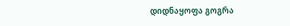დიდნაყოფა გოგრა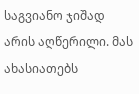საგვიანო ჯიშად არის აღწერილი. მას ახასიათებს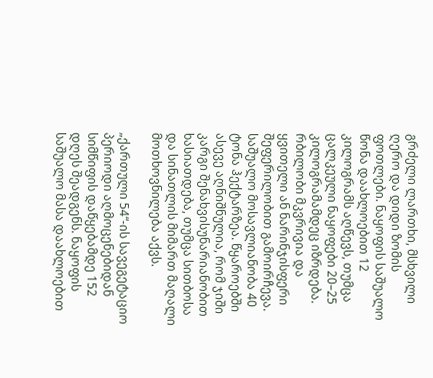გრძელი ლართხი, მსხვილი ღერო და დიდი ზომის ფოთლები. ნაყოფის საშუალო წონა დაახლოებით 12 კილოგრამს აღწევს, თუმცა ცალკეული ნაყოფები 20–25 კილოგრამამდეც იზრდება. რბილობი მკვრივია და ყვითელი ან ნარინჯისფერი შეფერილობით გამოირჩევა. საშუალო მოსავლიანობა 40 ტონა ჰექტარზეა. წყაროებში ასევე აღნიშნულია, რომ ჯიში კარგი შენახვისუნარიანობით ხასიათდება, თუმცა სითბოსა და სინათლის მიმართ მაღალი მოთხოვნილება აქვს.

„ქართული 54“-ის სავეგეტაციო პერიოდი აღმოცენებიდან სიმწიფის დაწყებამდე 152 დღეს შეადგენს. ნაყოფის საშუალო მასა დაახლოებით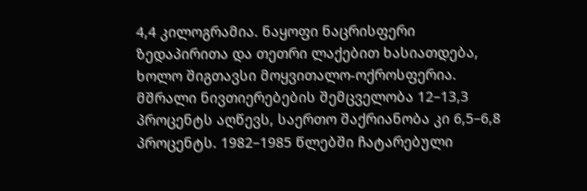4,4 კილოგრამია. ნაყოფი ნაცრისფერი ზედაპირითა და თეთრი ლაქებით ხასიათდება, ხოლო შიგთავსი მოყვითალო-ოქროსფერია. მშრალი ნივთიერებების შემცველობა 12–13,3 პროცენტს აღწევს, საერთო შაქრიანობა კი 6,5–6,8 პროცენტს. 1982–1985 წლებში ჩატარებული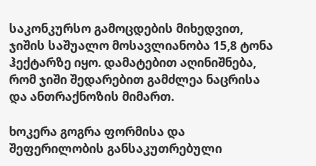საკონკურსო გამოცდების მიხედვით, ჯიშის საშუალო მოსავლიანობა 15,8 ტონა ჰექტარზე იყო. დამატებით აღინიშნება, რომ ჯიში შედარებით გამძლეა ნაცრისა და ანთრაქნოზის მიმართ.

ხოკერა გოგრა ფორმისა და შეფერილობის განსაკუთრებული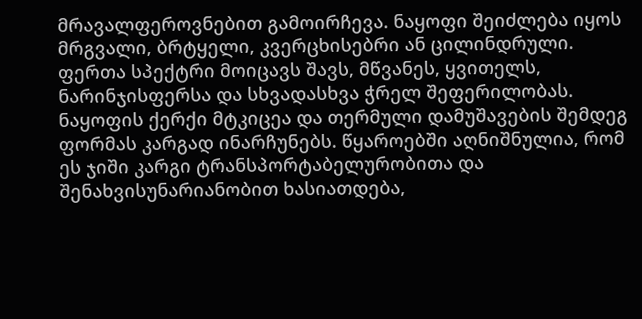მრავალფეროვნებით გამოირჩევა. ნაყოფი შეიძლება იყოს მრგვალი, ბრტყელი, კვერცხისებრი ან ცილინდრული. ფერთა სპექტრი მოიცავს შავს, მწვანეს, ყვითელს, ნარინჯისფერსა და სხვადასხვა ჭრელ შეფერილობას. ნაყოფის ქერქი მტკიცეა და თერმული დამუშავების შემდეგ ფორმას კარგად ინარჩუნებს. წყაროებში აღნიშნულია, რომ ეს ჯიში კარგი ტრანსპორტაბელურობითა და შენახვისუნარიანობით ხასიათდება,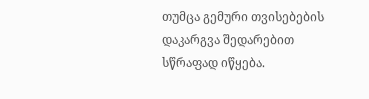თუმცა გემური თვისებების დაკარგვა შედარებით სწრაფად იწყება.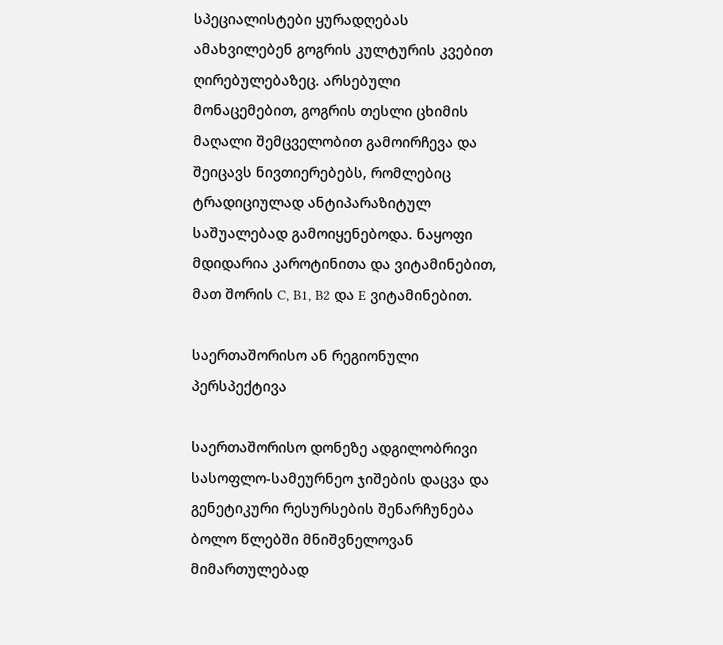სპეციალისტები ყურადღებას ამახვილებენ გოგრის კულტურის კვებით ღირებულებაზეც. არსებული მონაცემებით, გოგრის თესლი ცხიმის მაღალი შემცველობით გამოირჩევა და შეიცავს ნივთიერებებს, რომლებიც ტრადიციულად ანტიპარაზიტულ საშუალებად გამოიყენებოდა. ნაყოფი მდიდარია კაროტინითა და ვიტამინებით, მათ შორის C, B1, B2 და E ვიტამინებით.

საერთაშორისო ან რეგიონული პერსპექტივა

საერთაშორისო დონეზე ადგილობრივი სასოფლო-სამეურნეო ჯიშების დაცვა და გენეტიკური რესურსების შენარჩუნება ბოლო წლებში მნიშვნელოვან მიმართულებად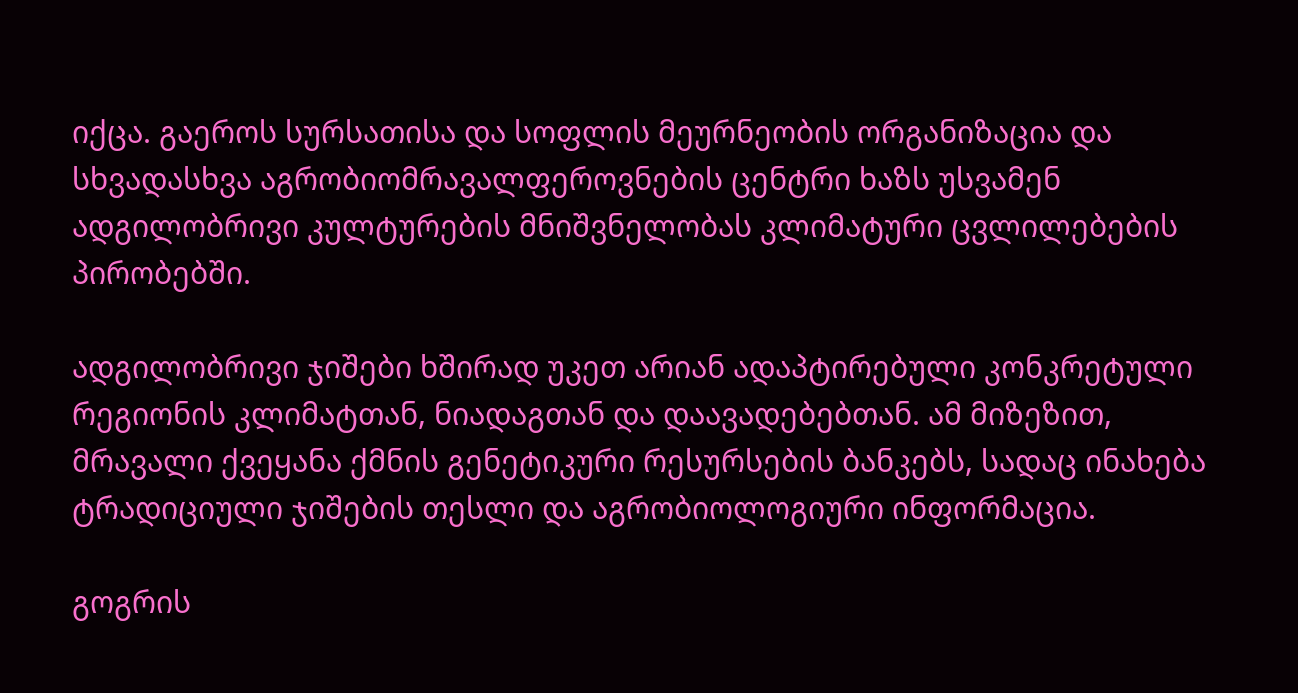იქცა. გაეროს სურსათისა და სოფლის მეურნეობის ორგანიზაცია და სხვადასხვა აგრობიომრავალფეროვნების ცენტრი ხაზს უსვამენ ადგილობრივი კულტურების მნიშვნელობას კლიმატური ცვლილებების პირობებში.

ადგილობრივი ჯიშები ხშირად უკეთ არიან ადაპტირებული კონკრეტული რეგიონის კლიმატთან, ნიადაგთან და დაავადებებთან. ამ მიზეზით, მრავალი ქვეყანა ქმნის გენეტიკური რესურსების ბანკებს, სადაც ინახება ტრადიციული ჯიშების თესლი და აგრობიოლოგიური ინფორმაცია.

გოგრის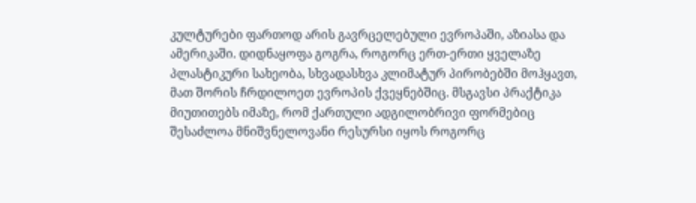კულტურები ფართოდ არის გავრცელებული ევროპაში, აზიასა და ამერიკაში. დიდნაყოფა გოგრა, როგორც ერთ-ერთი ყველაზე პლასტიკური სახეობა, სხვადასხვა კლიმატურ პირობებში მოჰყავთ, მათ შორის ჩრდილოეთ ევროპის ქვეყნებშიც. მსგავსი პრაქტიკა მიუთითებს იმაზე, რომ ქართული ადგილობრივი ფორმებიც შესაძლოა მნიშვნელოვანი რესურსი იყოს როგორც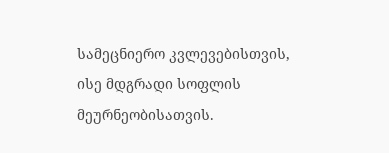სამეცნიერო კვლევებისთვის, ისე მდგრადი სოფლის მეურნეობისათვის.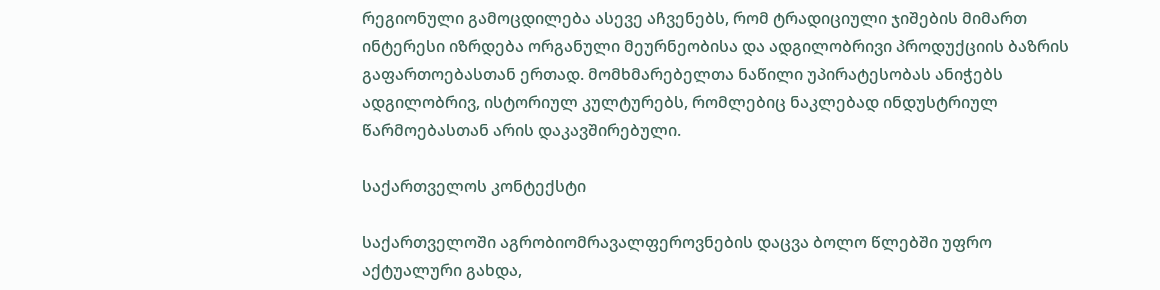რეგიონული გამოცდილება ასევე აჩვენებს, რომ ტრადიციული ჯიშების მიმართ ინტერესი იზრდება ორგანული მეურნეობისა და ადგილობრივი პროდუქციის ბაზრის გაფართოებასთან ერთად. მომხმარებელთა ნაწილი უპირატესობას ანიჭებს ადგილობრივ, ისტორიულ კულტურებს, რომლებიც ნაკლებად ინდუსტრიულ წარმოებასთან არის დაკავშირებული.

საქართველოს კონტექსტი

საქართველოში აგრობიომრავალფეროვნების დაცვა ბოლო წლებში უფრო აქტუალური გახდა,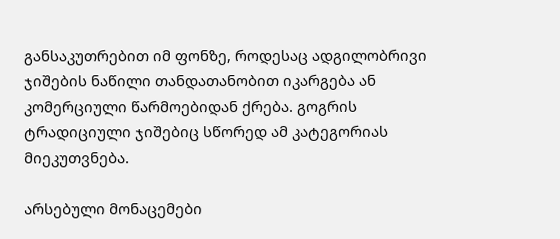განსაკუთრებით იმ ფონზე, როდესაც ადგილობრივი ჯიშების ნაწილი თანდათანობით იკარგება ან კომერციული წარმოებიდან ქრება. გოგრის ტრადიციული ჯიშებიც სწორედ ამ კატეგორიას მიეკუთვნება.

არსებული მონაცემები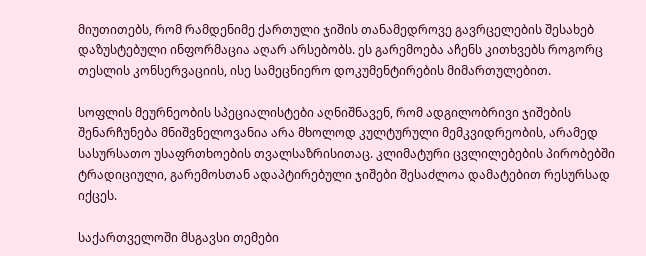მიუთითებს, რომ რამდენიმე ქართული ჯიშის თანამედროვე გავრცელების შესახებ დაზუსტებული ინფორმაცია აღარ არსებობს. ეს გარემოება აჩენს კითხვებს როგორც თესლის კონსერვაციის, ისე სამეცნიერო დოკუმენტირების მიმართულებით.

სოფლის მეურნეობის სპეციალისტები აღნიშნავენ, რომ ადგილობრივი ჯიშების შენარჩუნება მნიშვნელოვანია არა მხოლოდ კულტურული მემკვიდრეობის, არამედ სასურსათო უსაფრთხოების თვალსაზრისითაც. კლიმატური ცვლილებების პირობებში ტრადიციული, გარემოსთან ადაპტირებული ჯიშები შესაძლოა დამატებით რესურსად იქცეს.

საქართველოში მსგავსი თემები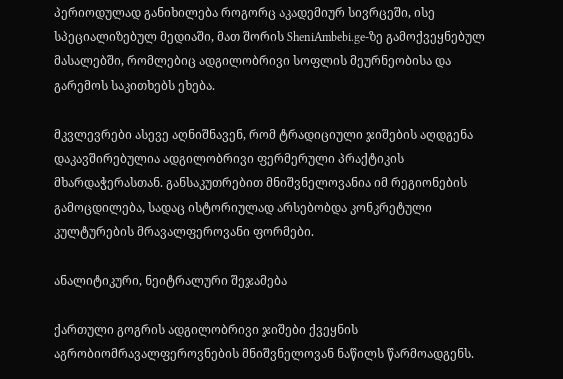პერიოდულად განიხილება როგორც აკადემიურ სივრცეში, ისე სპეციალიზებულ მედიაში, მათ შორის SheniAmbebi.ge-ზე გამოქვეყნებულ მასალებში, რომლებიც ადგილობრივი სოფლის მეურნეობისა და გარემოს საკითხებს ეხება.

მკვლევრები ასევე აღნიშნავენ, რომ ტრადიციული ჯიშების აღდგენა დაკავშირებულია ადგილობრივი ფერმერული პრაქტიკის მხარდაჭერასთან. განსაკუთრებით მნიშვნელოვანია იმ რეგიონების გამოცდილება, სადაც ისტორიულად არსებობდა კონკრეტული კულტურების მრავალფეროვანი ფორმები.

ანალიტიკური, ნეიტრალური შეჯამება

ქართული გოგრის ადგილობრივი ჯიშები ქვეყნის აგრობიომრავალფეროვნების მნიშვნელოვან ნაწილს წარმოადგენს.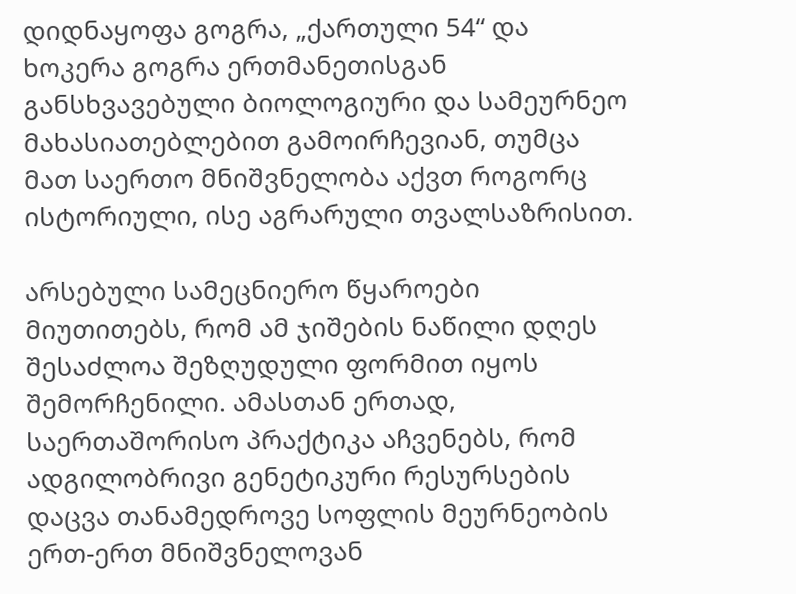დიდნაყოფა გოგრა, „ქართული 54“ და ხოკერა გოგრა ერთმანეთისგან განსხვავებული ბიოლოგიური და სამეურნეო მახასიათებლებით გამოირჩევიან, თუმცა მათ საერთო მნიშვნელობა აქვთ როგორც ისტორიული, ისე აგრარული თვალსაზრისით.

არსებული სამეცნიერო წყაროები მიუთითებს, რომ ამ ჯიშების ნაწილი დღეს შესაძლოა შეზღუდული ფორმით იყოს შემორჩენილი. ამასთან ერთად, საერთაშორისო პრაქტიკა აჩვენებს, რომ ადგილობრივი გენეტიკური რესურსების დაცვა თანამედროვე სოფლის მეურნეობის ერთ-ერთ მნიშვნელოვან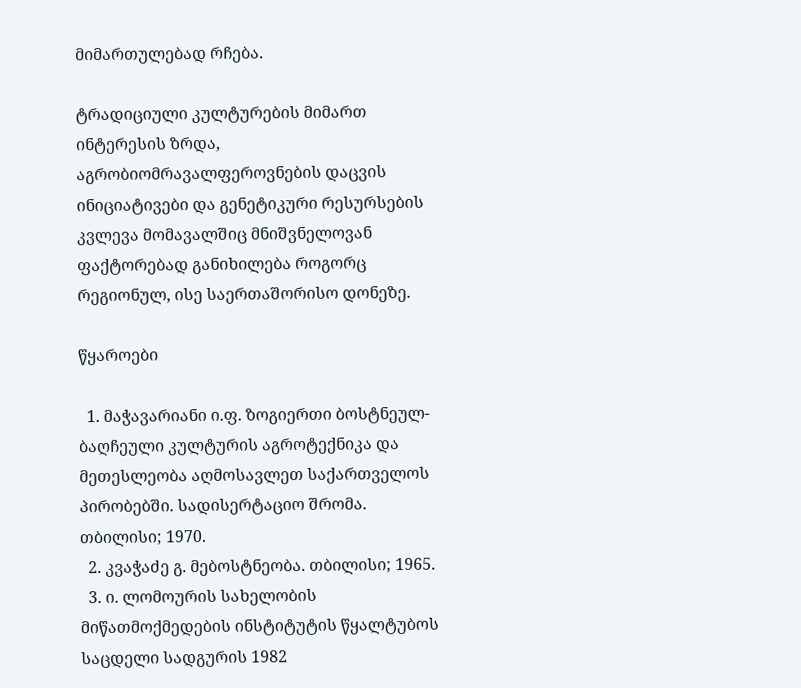მიმართულებად რჩება.

ტრადიციული კულტურების მიმართ ინტერესის ზრდა, აგრობიომრავალფეროვნების დაცვის ინიციატივები და გენეტიკური რესურსების კვლევა მომავალშიც მნიშვნელოვან ფაქტორებად განიხილება როგორც რეგიონულ, ისე საერთაშორისო დონეზე.

წყაროები

  1. მაჭავარიანი ი.ფ. ზოგიერთი ბოსტნეულ-ბაღჩეული კულტურის აგროტექნიკა და მეთესლეობა აღმოსავლეთ საქართველოს პირობებში. სადისერტაციო შრომა. თბილისი; 1970.
  2. კვაჭაძე გ. მებოსტნეობა. თბილისი; 1965.
  3. ი. ლომოურის სახელობის მიწათმოქმედების ინსტიტუტის წყალტუბოს საცდელი სადგურის 1982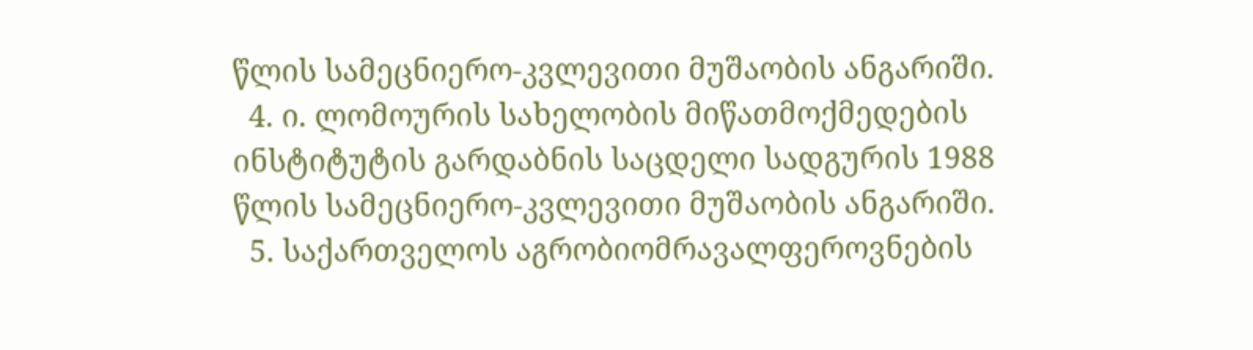წლის სამეცნიერო-კვლევითი მუშაობის ანგარიში.
  4. ი. ლომოურის სახელობის მიწათმოქმედების ინსტიტუტის გარდაბნის საცდელი სადგურის 1988 წლის სამეცნიერო-კვლევითი მუშაობის ანგარიში.
  5. საქართველოს აგრობიომრავალფეროვნების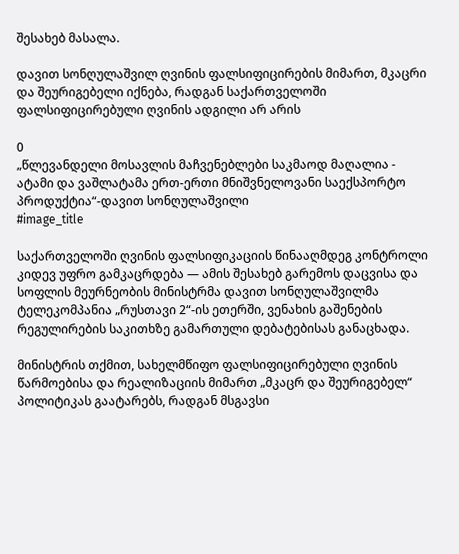შესახებ მასალა.

დავით სონღულაშვილ ღვინის ფალსიფიცირების მიმართ, მკაცრი და შეურიგებელი იქნება, რადგან საქართველოში ფალსიფიცირებული ღვინის ადგილი არ არის

0
„წლევანდელი მოსავლის მაჩვენებლები საკმაოდ მაღალია - ატამი და ვაშლატამა ერთ-ერთი მნიშვნელოვანი საექსპორტო პროდუქტია“-დავით სონღულაშვილი
#image_title

საქართველოში ღვინის ფალსიფიკაციის წინააღმდეგ კონტროლი კიდევ უფრო გამკაცრდება — ამის შესახებ გარემოს დაცვისა და სოფლის მეურნეობის მინისტრმა დავით სონღულაშვილმა ტელეკომპანია „რუსთავი 2“-ის ეთერში, ვენახის გაშენების რეგულირების საკითხზე გამართული დებატებისას განაცხადა.

მინისტრის თქმით, სახელმწიფო ფალსიფიცირებული ღვინის წარმოებისა და რეალიზაციის მიმართ „მკაცრ და შეურიგებელ“ პოლიტიკას გაატარებს, რადგან მსგავსი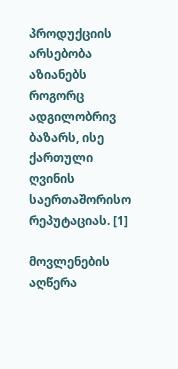პროდუქციის არსებობა აზიანებს როგორც ადგილობრივ ბაზარს, ისე ქართული ღვინის საერთაშორისო რეპუტაციას. [1]

მოვლენების აღწერა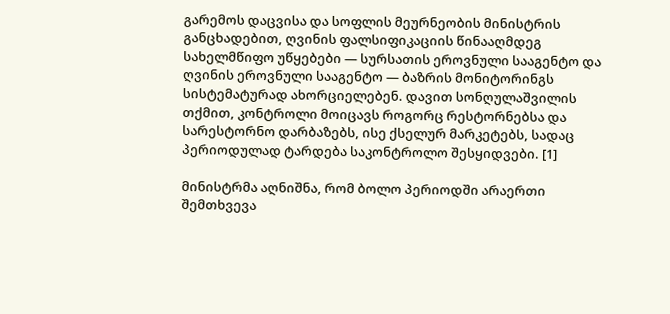გარემოს დაცვისა და სოფლის მეურნეობის მინისტრის განცხადებით, ღვინის ფალსიფიკაციის წინააღმდეგ სახელმწიფო უწყებები — სურსათის ეროვნული სააგენტო და ღვინის ეროვნული სააგენტო — ბაზრის მონიტორინგს სისტემატურად ახორციელებენ. დავით სონღულაშვილის თქმით, კონტროლი მოიცავს როგორც რესტორნებსა და სარესტორნო დარბაზებს, ისე ქსელურ მარკეტებს, სადაც პერიოდულად ტარდება საკონტროლო შესყიდვები. [1]

მინისტრმა აღნიშნა, რომ ბოლო პერიოდში არაერთი შემთხვევა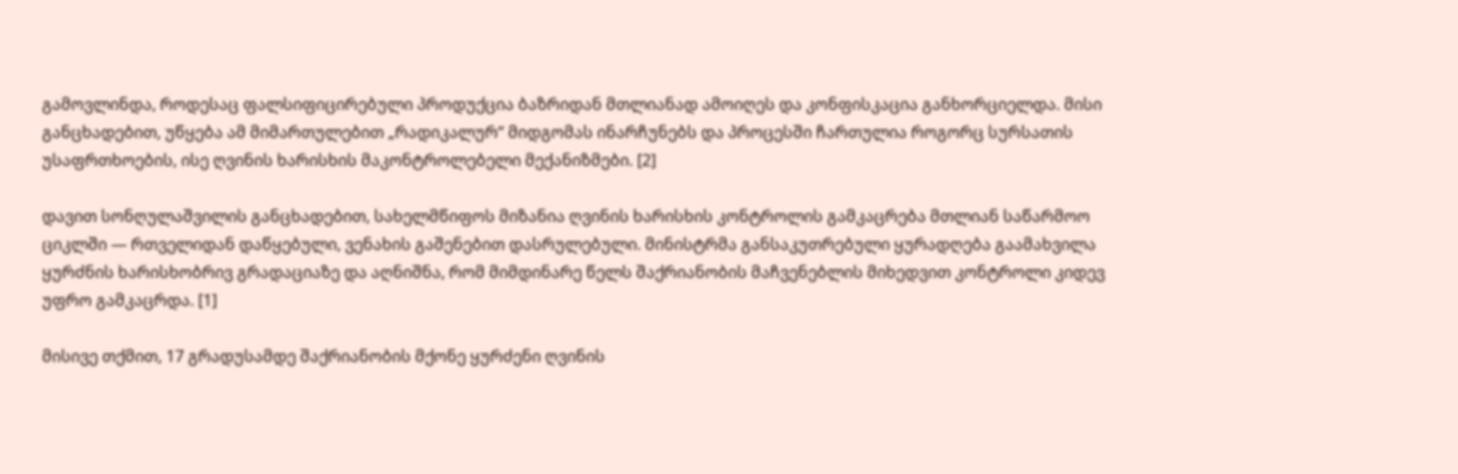გამოვლინდა, როდესაც ფალსიფიცირებული პროდუქცია ბაზრიდან მთლიანად ამოიღეს და კონფისკაცია განხორციელდა. მისი განცხადებით, უწყება ამ მიმართულებით „რადიკალურ“ მიდგომას ინარჩუნებს და პროცესში ჩართულია როგორც სურსათის უსაფრთხოების, ისე ღვინის ხარისხის მაკონტროლებელი მექანიზმები. [2]

დავით სონღულაშვილის განცხადებით, სახელმწიფოს მიზანია ღვინის ხარისხის კონტროლის გამკაცრება მთლიან საწარმოო ციკლში — რთველიდან დაწყებული, ვენახის გაშენებით დასრულებული. მინისტრმა განსაკუთრებული ყურადღება გაამახვილა ყურძნის ხარისხობრივ გრადაციაზე და აღნიშნა, რომ მიმდინარე წელს შაქრიანობის მაჩვენებლის მიხედვით კონტროლი კიდევ უფრო გამკაცრდა. [1]

მისივე თქმით, 17 გრადუსამდე შაქრიანობის მქონე ყურძენი ღვინის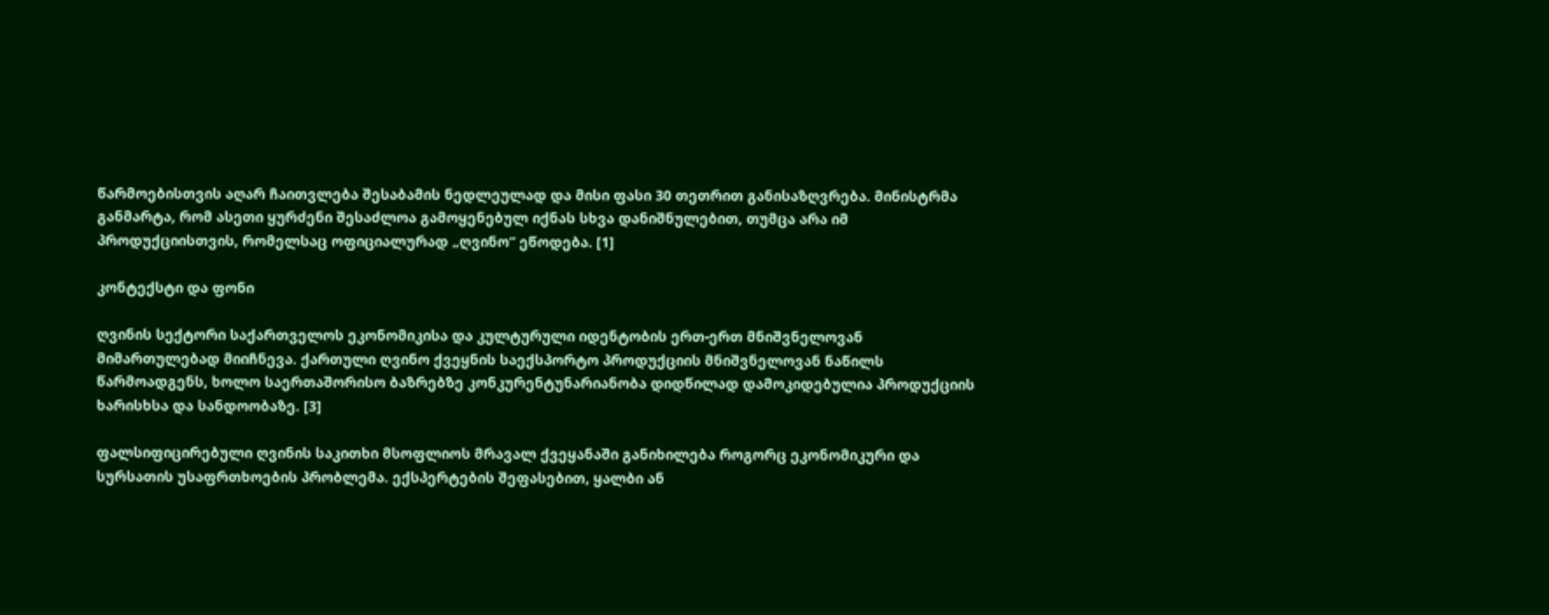წარმოებისთვის აღარ ჩაითვლება შესაბამის ნედლეულად და მისი ფასი 30 თეთრით განისაზღვრება. მინისტრმა განმარტა, რომ ასეთი ყურძენი შესაძლოა გამოყენებულ იქნას სხვა დანიშნულებით, თუმცა არა იმ პროდუქციისთვის, რომელსაც ოფიციალურად „ღვინო“ ეწოდება. [1]

კონტექსტი და ფონი

ღვინის სექტორი საქართველოს ეკონომიკისა და კულტურული იდენტობის ერთ-ერთ მნიშვნელოვან მიმართულებად მიიჩნევა. ქართული ღვინო ქვეყნის საექსპორტო პროდუქციის მნიშვნელოვან ნაწილს წარმოადგენს, ხოლო საერთაშორისო ბაზრებზე კონკურენტუნარიანობა დიდწილად დამოკიდებულია პროდუქციის ხარისხსა და სანდოობაზე. [3]

ფალსიფიცირებული ღვინის საკითხი მსოფლიოს მრავალ ქვეყანაში განიხილება როგორც ეკონომიკური და სურსათის უსაფრთხოების პრობლემა. ექსპერტების შეფასებით, ყალბი ან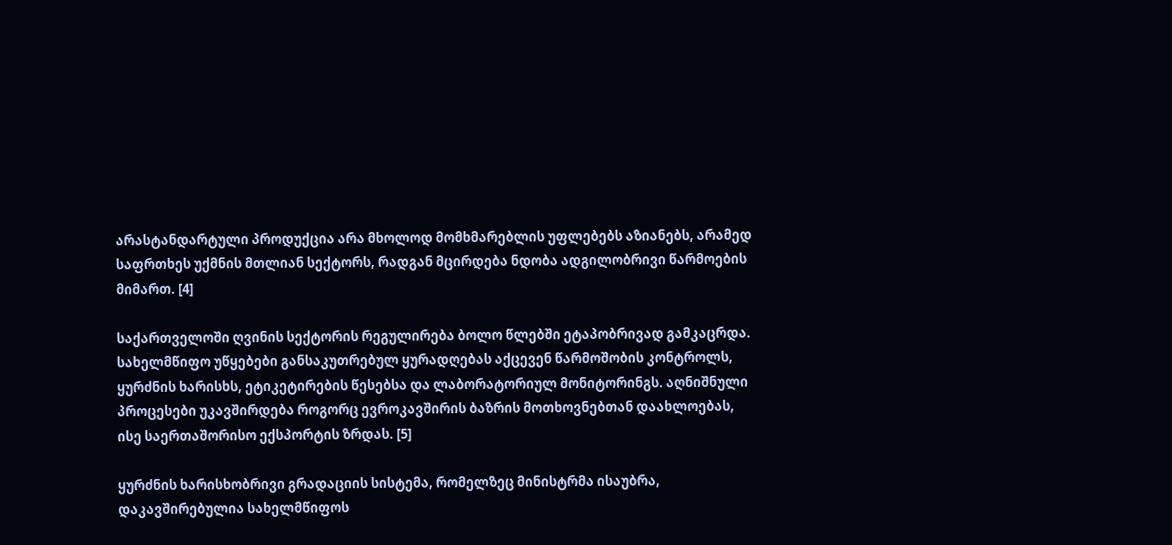არასტანდარტული პროდუქცია არა მხოლოდ მომხმარებლის უფლებებს აზიანებს, არამედ საფრთხეს უქმნის მთლიან სექტორს, რადგან მცირდება ნდობა ადგილობრივი წარმოების მიმართ. [4]

საქართველოში ღვინის სექტორის რეგულირება ბოლო წლებში ეტაპობრივად გამკაცრდა. სახელმწიფო უწყებები განსაკუთრებულ ყურადღებას აქცევენ წარმოშობის კონტროლს, ყურძნის ხარისხს, ეტიკეტირების წესებსა და ლაბორატორიულ მონიტორინგს. აღნიშნული პროცესები უკავშირდება როგორც ევროკავშირის ბაზრის მოთხოვნებთან დაახლოებას, ისე საერთაშორისო ექსპორტის ზრდას. [5]

ყურძნის ხარისხობრივი გრადაციის სისტემა, რომელზეც მინისტრმა ისაუბრა, დაკავშირებულია სახელმწიფოს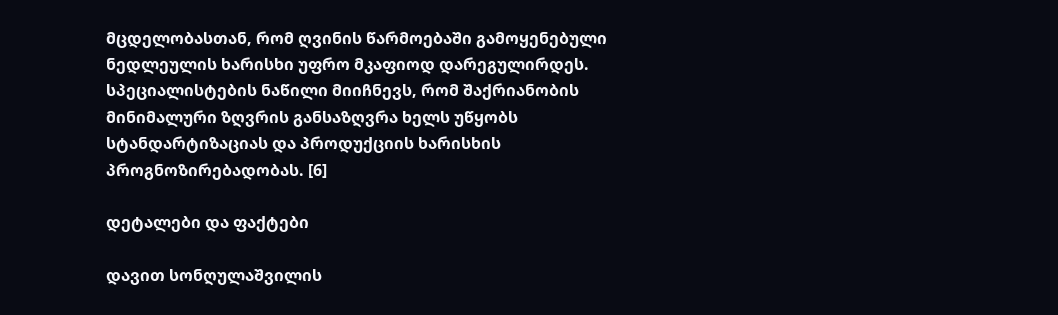მცდელობასთან, რომ ღვინის წარმოებაში გამოყენებული ნედლეულის ხარისხი უფრო მკაფიოდ დარეგულირდეს. სპეციალისტების ნაწილი მიიჩნევს, რომ შაქრიანობის მინიმალური ზღვრის განსაზღვრა ხელს უწყობს სტანდარტიზაციას და პროდუქციის ხარისხის პროგნოზირებადობას. [6]

დეტალები და ფაქტები

დავით სონღულაშვილის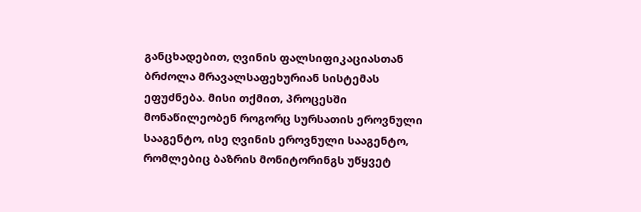განცხადებით, ღვინის ფალსიფიკაციასთან ბრძოლა მრავალსაფეხურიან სისტემას ეფუძნება. მისი თქმით, პროცესში მონაწილეობენ როგორც სურსათის ეროვნული სააგენტო, ისე ღვინის ეროვნული სააგენტო, რომლებიც ბაზრის მონიტორინგს უწყვეტ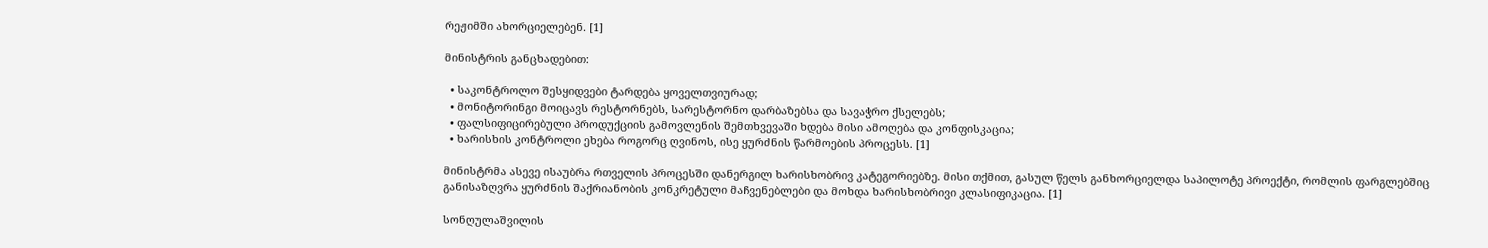რეჟიმში ახორციელებენ. [1]

მინისტრის განცხადებით:

  • საკონტროლო შესყიდვები ტარდება ყოველთვიურად;
  • მონიტორინგი მოიცავს რესტორნებს, სარესტორნო დარბაზებსა და სავაჭრო ქსელებს;
  • ფალსიფიცირებული პროდუქციის გამოვლენის შემთხვევაში ხდება მისი ამოღება და კონფისკაცია;
  • ხარისხის კონტროლი ეხება როგორც ღვინოს, ისე ყურძნის წარმოების პროცესს. [1]

მინისტრმა ასევე ისაუბრა რთველის პროცესში დანერგილ ხარისხობრივ კატეგორიებზე. მისი თქმით, გასულ წელს განხორციელდა საპილოტე პროექტი, რომლის ფარგლებშიც განისაზღვრა ყურძნის შაქრიანობის კონკრეტული მაჩვენებლები და მოხდა ხარისხობრივი კლასიფიკაცია. [1]

სონღულაშვილის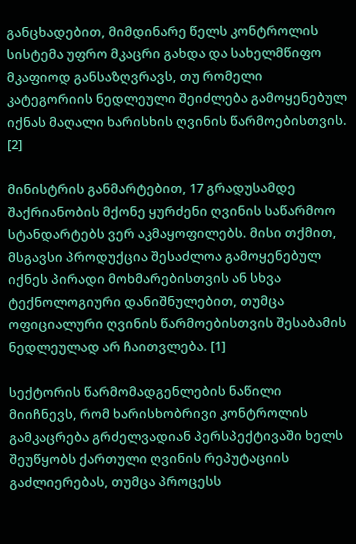განცხადებით, მიმდინარე წელს კონტროლის სისტემა უფრო მკაცრი გახდა და სახელმწიფო მკაფიოდ განსაზღვრავს, თუ რომელი კატეგორიის ნედლეული შეიძლება გამოყენებულ იქნას მაღალი ხარისხის ღვინის წარმოებისთვის. [2]

მინისტრის განმარტებით, 17 გრადუსამდე შაქრიანობის მქონე ყურძენი ღვინის საწარმოო სტანდარტებს ვერ აკმაყოფილებს. მისი თქმით, მსგავსი პროდუქცია შესაძლოა გამოყენებულ იქნეს პირადი მოხმარებისთვის ან სხვა ტექნოლოგიური დანიშნულებით, თუმცა ოფიციალური ღვინის წარმოებისთვის შესაბამის ნედლეულად არ ჩაითვლება. [1]

სექტორის წარმომადგენლების ნაწილი მიიჩნევს, რომ ხარისხობრივი კონტროლის გამკაცრება გრძელვადიან პერსპექტივაში ხელს შეუწყობს ქართული ღვინის რეპუტაციის გაძლიერებას, თუმცა პროცესს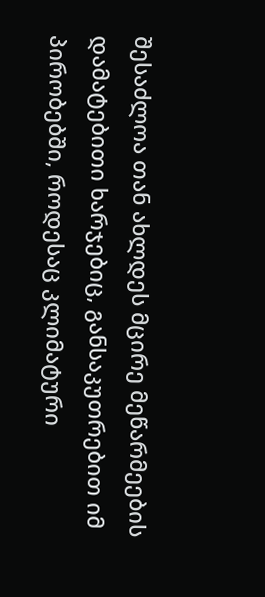შესაძლოა თან ახლდეს მცირე მეწარმეების დამატებითი ხარჯებიც, განსაკუთრებით იმ პირობებში, როდესაც კლიმატური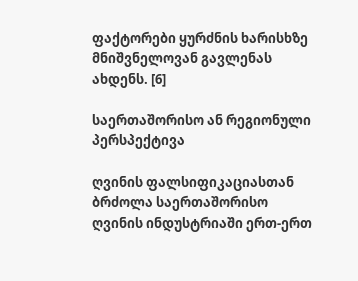ფაქტორები ყურძნის ხარისხზე მნიშვნელოვან გავლენას ახდენს. [6]

საერთაშორისო ან რეგიონული პერსპექტივა

ღვინის ფალსიფიკაციასთან ბრძოლა საერთაშორისო ღვინის ინდუსტრიაში ერთ-ერთ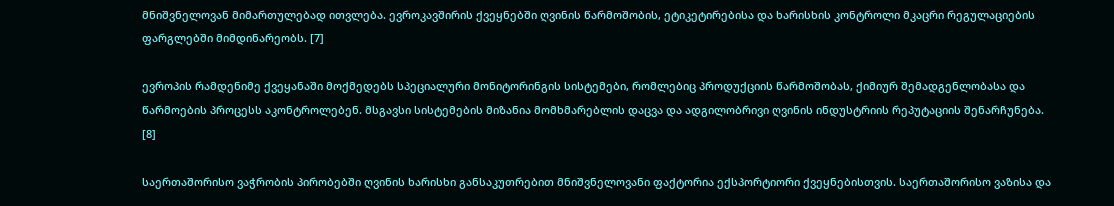მნიშვნელოვან მიმართულებად ითვლება. ევროკავშირის ქვეყნებში ღვინის წარმოშობის, ეტიკეტირებისა და ხარისხის კონტროლი მკაცრი რეგულაციების ფარგლებში მიმდინარეობს. [7]

ევროპის რამდენიმე ქვეყანაში მოქმედებს სპეციალური მონიტორინგის სისტემები, რომლებიც პროდუქციის წარმოშობას, ქიმიურ შემადგენლობასა და წარმოების პროცესს აკონტროლებენ. მსგავსი სისტემების მიზანია მომხმარებლის დაცვა და ადგილობრივი ღვინის ინდუსტრიის რეპუტაციის შენარჩუნება. [8]

საერთაშორისო ვაჭრობის პირობებში ღვინის ხარისხი განსაკუთრებით მნიშვნელოვანი ფაქტორია ექსპორტიორი ქვეყნებისთვის. საერთაშორისო ვაზისა და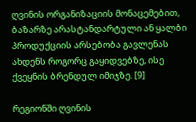ღვინის ორგანიზაციის მონაცემებით, ბაზარზე არასტანდარტული ან ყალბი პროდუქციის არსებობა გავლენას ახდენს როგორც გაყიდვებზე, ისე ქვეყნის ბრენდულ იმიჯზე. [9]

რეგიონში ღვინის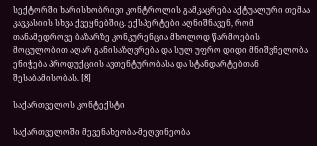სექტორში ხარისხობრივი კონტროლის გამკაცრება აქტუალური თემაა კავკასიის სხვა ქვეყნებშიც. ექსპერტები აღნიშნავენ, რომ თანამედროვე ბაზარზე კონკურენცია მხოლოდ წარმოების მოცულობით აღარ განისაზღვრება და სულ უფრო დიდი მნიშვნელობა ენიჭება პროდუქციის ავთენტურობასა და სტანდარტებთან შესაბამისობას. [8]

საქართველოს კონტექსტი

საქართველოში მევენახეობა-მეღვინეობა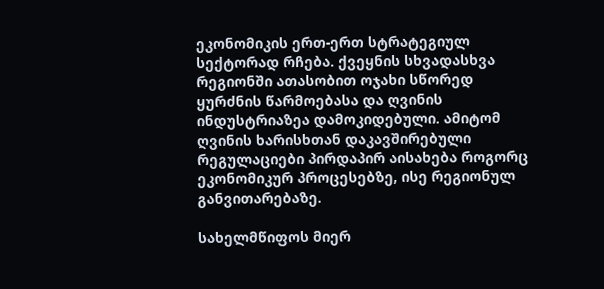ეკონომიკის ერთ-ერთ სტრატეგიულ სექტორად რჩება. ქვეყნის სხვადასხვა რეგიონში ათასობით ოჯახი სწორედ ყურძნის წარმოებასა და ღვინის ინდუსტრიაზეა დამოკიდებული. ამიტომ ღვინის ხარისხთან დაკავშირებული რეგულაციები პირდაპირ აისახება როგორც ეკონომიკურ პროცესებზე, ისე რეგიონულ განვითარებაზე.

სახელმწიფოს მიერ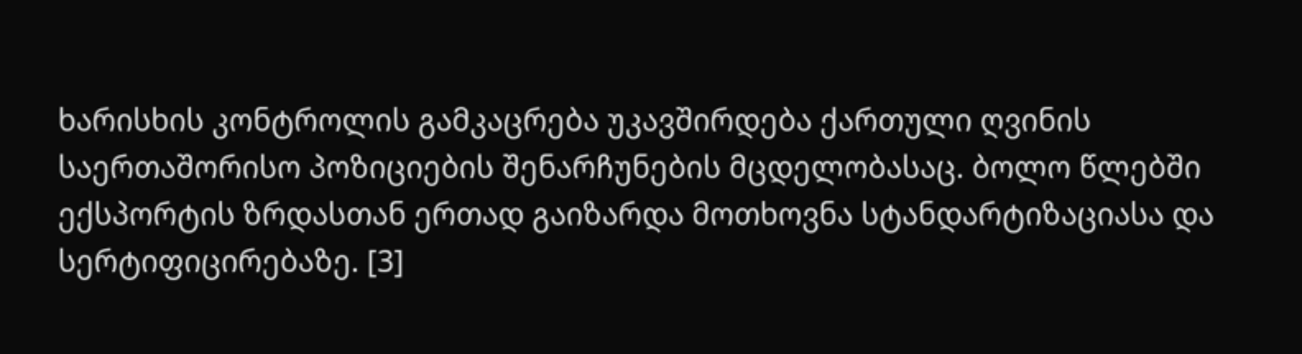ხარისხის კონტროლის გამკაცრება უკავშირდება ქართული ღვინის საერთაშორისო პოზიციების შენარჩუნების მცდელობასაც. ბოლო წლებში ექსპორტის ზრდასთან ერთად გაიზარდა მოთხოვნა სტანდარტიზაციასა და სერტიფიცირებაზე. [3]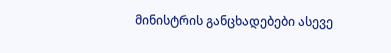მინისტრის განცხადებები ასევე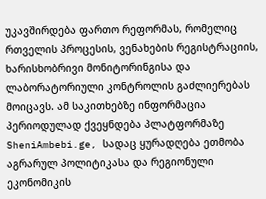უკავშირდება ფართო რეფორმას, რომელიც რთველის პროცესის, ვენახების რეგისტრაციის, ხარისხობრივი მონიტორინგისა და ლაბორატორიული კონტროლის გაძლიერებას მოიცავს. ამ საკითხებზე ინფორმაცია პერიოდულად ქვეყნდება პლატფორმაზე SheniAmbebi.ge, სადაც ყურადღება ეთმობა აგრარულ პოლიტიკასა და რეგიონული ეკონომიკის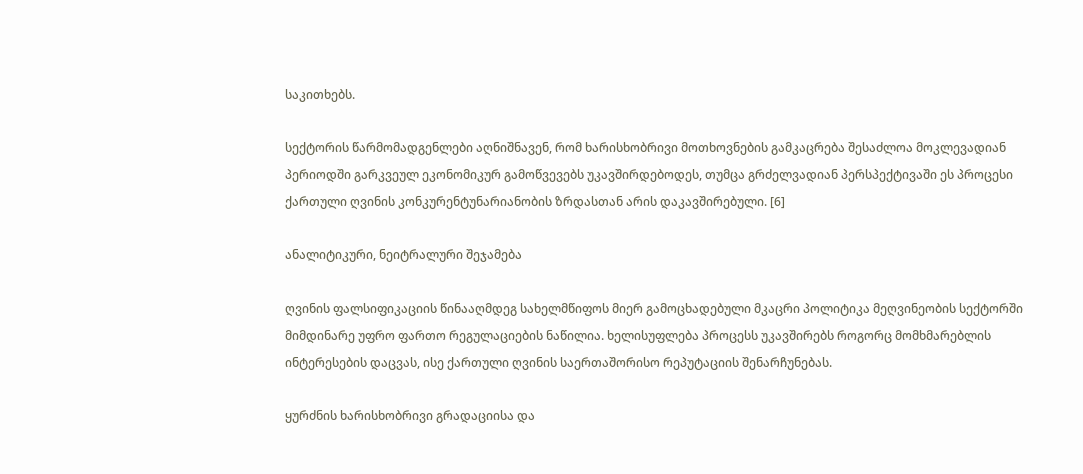საკითხებს.

სექტორის წარმომადგენლები აღნიშნავენ, რომ ხარისხობრივი მოთხოვნების გამკაცრება შესაძლოა მოკლევადიან პერიოდში გარკვეულ ეკონომიკურ გამოწვევებს უკავშირდებოდეს, თუმცა გრძელვადიან პერსპექტივაში ეს პროცესი ქართული ღვინის კონკურენტუნარიანობის ზრდასთან არის დაკავშირებული. [6]

ანალიტიკური, ნეიტრალური შეჯამება

ღვინის ფალსიფიკაციის წინააღმდეგ სახელმწიფოს მიერ გამოცხადებული მკაცრი პოლიტიკა მეღვინეობის სექტორში მიმდინარე უფრო ფართო რეგულაციების ნაწილია. ხელისუფლება პროცესს უკავშირებს როგორც მომხმარებლის ინტერესების დაცვას, ისე ქართული ღვინის საერთაშორისო რეპუტაციის შენარჩუნებას.

ყურძნის ხარისხობრივი გრადაციისა და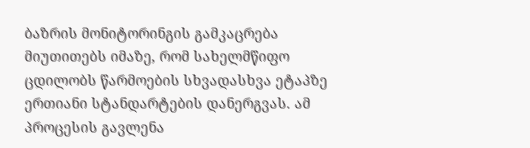ბაზრის მონიტორინგის გამკაცრება მიუთითებს იმაზე, რომ სახელმწიფო ცდილობს წარმოების სხვადასხვა ეტაპზე ერთიანი სტანდარტების დანერგვას. ამ პროცესის გავლენა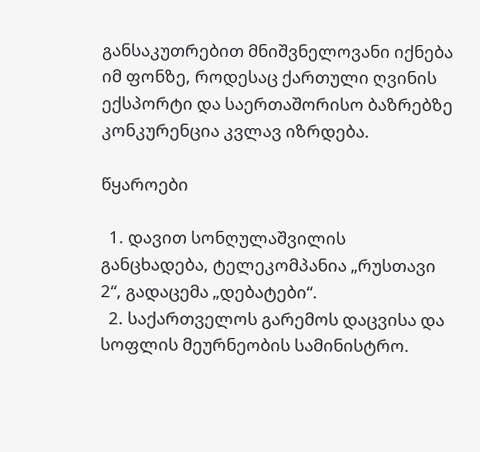განსაკუთრებით მნიშვნელოვანი იქნება იმ ფონზე, როდესაც ქართული ღვინის ექსპორტი და საერთაშორისო ბაზრებზე კონკურენცია კვლავ იზრდება.

წყაროები

  1. დავით სონღულაშვილის განცხადება, ტელეკომპანია „რუსთავი 2“, გადაცემა „დებატები“.
  2. საქართველოს გარემოს დაცვისა და სოფლის მეურნეობის სამინისტრო.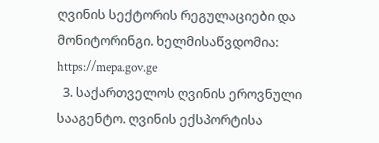ღვინის სექტორის რეგულაციები და მონიტორინგი. ხელმისაწვდომია: https://mepa.gov.ge
  3. საქართველოს ღვინის ეროვნული სააგენტო. ღვინის ექსპორტისა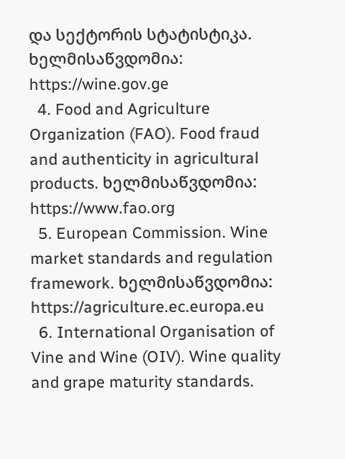და სექტორის სტატისტიკა. ხელმისაწვდომია: https://wine.gov.ge
  4. Food and Agriculture Organization (FAO). Food fraud and authenticity in agricultural products. ხელმისაწვდომია: https://www.fao.org
  5. European Commission. Wine market standards and regulation framework. ხელმისაწვდომია: https://agriculture.ec.europa.eu
  6. International Organisation of Vine and Wine (OIV). Wine quality and grape maturity standards.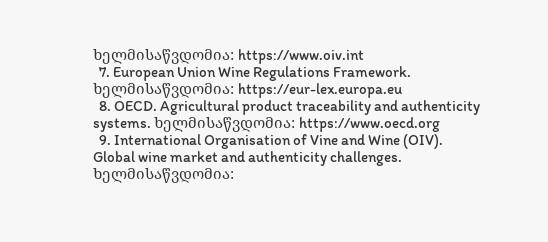ხელმისაწვდომია: https://www.oiv.int
  7. European Union Wine Regulations Framework. ხელმისაწვდომია: https://eur-lex.europa.eu
  8. OECD. Agricultural product traceability and authenticity systems. ხელმისაწვდომია: https://www.oecd.org
  9. International Organisation of Vine and Wine (OIV). Global wine market and authenticity challenges. ხელმისაწვდომია: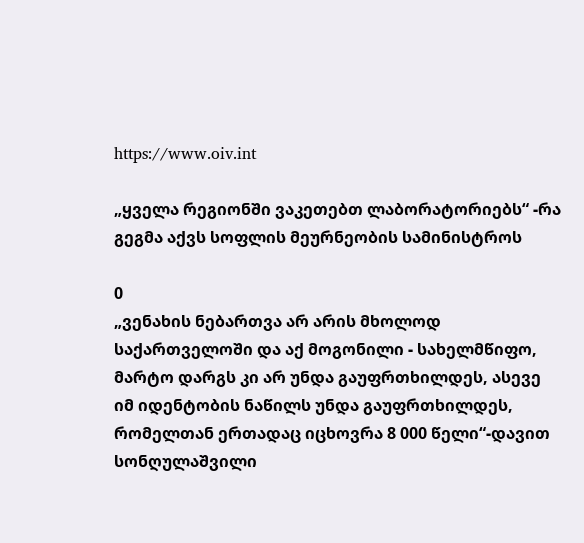https://www.oiv.int

„ყველა რეგიონში ვაკეთებთ ლაბორატორიებს“ -რა გეგმა აქვს სოფლის მეურნეობის სამინისტროს

0
„ვენახის ნებართვა არ არის მხოლოდ საქართველოში და აქ მოგონილი - სახელმწიფო, მარტო დარგს კი არ უნდა გაუფრთხილდეს, ასევე იმ იდენტობის ნაწილს უნდა გაუფრთხილდეს, რომელთან ერთადაც იცხოვრა 8 000 წელი“-დავით სონღულაშვილი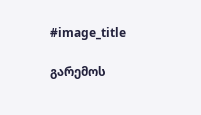#image_title

გარემოს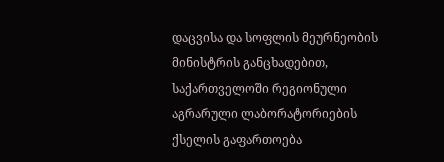დაცვისა და სოფლის მეურნეობის მინისტრის განცხადებით, საქართველოში რეგიონული აგრარული ლაბორატორიების ქსელის გაფართოება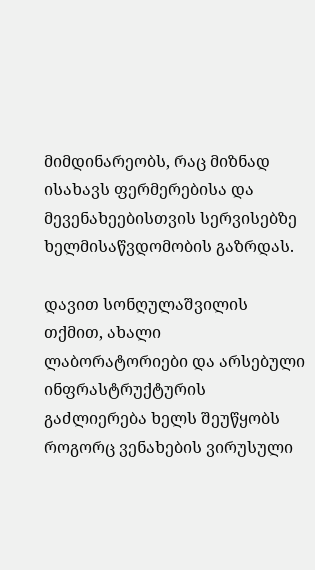მიმდინარეობს, რაც მიზნად ისახავს ფერმერებისა და მევენახეებისთვის სერვისებზე ხელმისაწვდომობის გაზრდას.

დავით სონღულაშვილის თქმით, ახალი ლაბორატორიები და არსებული ინფრასტრუქტურის გაძლიერება ხელს შეუწყობს როგორც ვენახების ვირუსული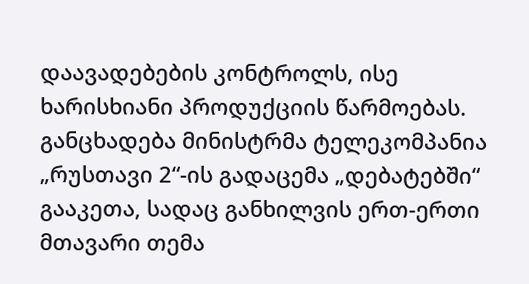დაავადებების კონტროლს, ისე ხარისხიანი პროდუქციის წარმოებას. განცხადება მინისტრმა ტელეკომპანია „რუსთავი 2“-ის გადაცემა „დებატებში“ გააკეთა, სადაც განხილვის ერთ-ერთი მთავარი თემა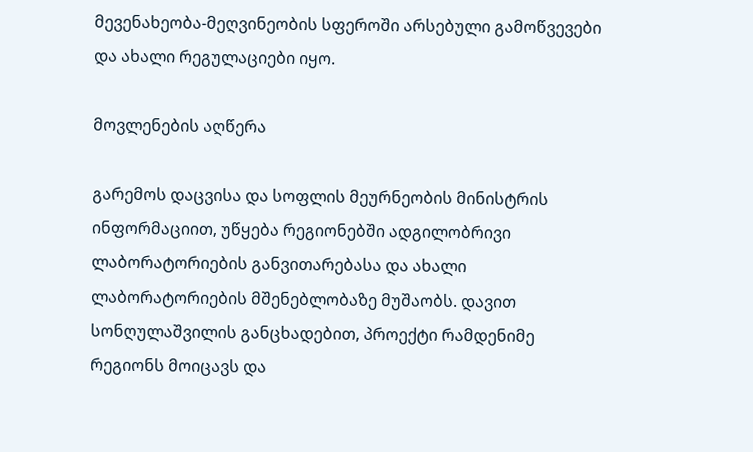მევენახეობა-მეღვინეობის სფეროში არსებული გამოწვევები და ახალი რეგულაციები იყო.

მოვლენების აღწერა

გარემოს დაცვისა და სოფლის მეურნეობის მინისტრის ინფორმაციით, უწყება რეგიონებში ადგილობრივი ლაბორატორიების განვითარებასა და ახალი ლაბორატორიების მშენებლობაზე მუშაობს. დავით სონღულაშვილის განცხადებით, პროექტი რამდენიმე რეგიონს მოიცავს და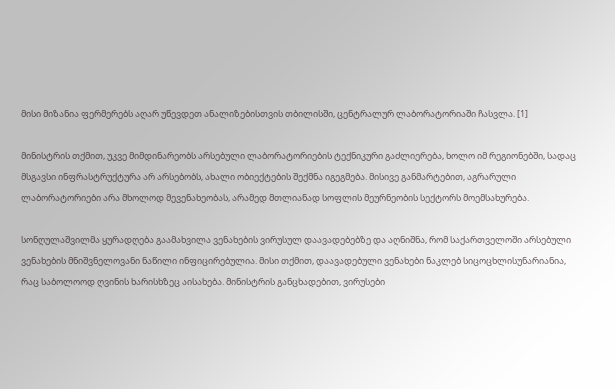მისი მიზანია ფერმერებს აღარ უწევდეთ ანალიზებისთვის თბილისში, ცენტრალურ ლაბორატორიაში ჩასვლა. [1]

მინისტრის თქმით, უკვე მიმდინარეობს არსებული ლაბორატორიების ტექნიკური გაძლიერება, ხოლო იმ რეგიონებში, სადაც მსგავსი ინფრასტრუქტურა არ არსებობს, ახალი ობიექტების შექმნა იგეგმება. მისივე განმარტებით, აგრარული ლაბორატორიები არა მხოლოდ მევენახეობას, არამედ მთლიანად სოფლის მეურნეობის სექტორს მოემსახურება.

სონღულაშვილმა ყურადღება გაამახვილა ვენახების ვირუსულ დაავადებებზე და აღნიშნა, რომ საქართველოში არსებული ვენახების მნიშვნელოვანი ნაწილი ინფიცირებულია. მისი თქმით, დაავადებული ვენახები ნაკლებ სიცოცხლისუნარიანია, რაც საბოლოოდ ღვინის ხარისხზეც აისახება. მინისტრის განცხადებით, ვირუსები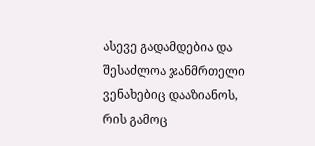ასევე გადამდებია და შესაძლოა ჯანმრთელი ვენახებიც დააზიანოს, რის გამოც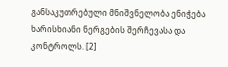განსაკუთრებული მნიშვნელობა ენიჭება ხარისხიანი ნერგების შერჩევასა და კონტროლს. [2]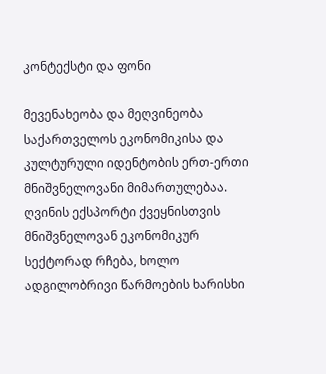კონტექსტი და ფონი

მევენახეობა და მეღვინეობა საქართველოს ეკონომიკისა და კულტურული იდენტობის ერთ-ერთი მნიშვნელოვანი მიმართულებაა. ღვინის ექსპორტი ქვეყნისთვის მნიშვნელოვან ეკონომიკურ სექტორად რჩება, ხოლო ადგილობრივი წარმოების ხარისხი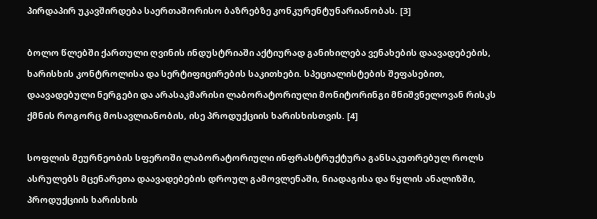პირდაპირ უკავშირდება საერთაშორისო ბაზრებზე კონკურენტუნარიანობას. [3]

ბოლო წლებში ქართული ღვინის ინდუსტრიაში აქტიურად განიხილება ვენახების დაავადებების, ხარისხის კონტროლისა და სერტიფიცირების საკითხები. სპეციალისტების შეფასებით, დაავადებული ნერგები და არასაკმარისი ლაბორატორიული მონიტორინგი მნიშვნელოვან რისკს ქმნის როგორც მოსავლიანობის, ისე პროდუქციის ხარისხისთვის. [4]

სოფლის მეურნეობის სფეროში ლაბორატორიული ინფრასტრუქტურა განსაკუთრებულ როლს ასრულებს მცენარეთა დაავადებების დროულ გამოვლენაში, ნიადაგისა და წყლის ანალიზში, პროდუქციის ხარისხის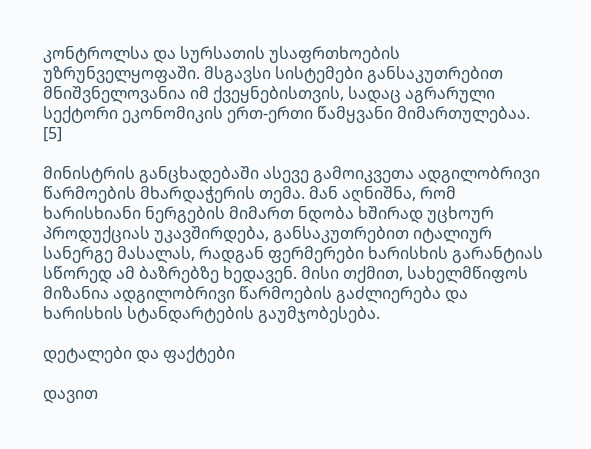კონტროლსა და სურსათის უსაფრთხოების უზრუნველყოფაში. მსგავსი სისტემები განსაკუთრებით მნიშვნელოვანია იმ ქვეყნებისთვის, სადაც აგრარული სექტორი ეკონომიკის ერთ-ერთი წამყვანი მიმართულებაა. [5]

მინისტრის განცხადებაში ასევე გამოიკვეთა ადგილობრივი წარმოების მხარდაჭერის თემა. მან აღნიშნა, რომ ხარისხიანი ნერგების მიმართ ნდობა ხშირად უცხოურ პროდუქციას უკავშირდება, განსაკუთრებით იტალიურ სანერგე მასალას, რადგან ფერმერები ხარისხის გარანტიას სწორედ ამ ბაზრებზე ხედავენ. მისი თქმით, სახელმწიფოს მიზანია ადგილობრივი წარმოების გაძლიერება და ხარისხის სტანდარტების გაუმჯობესება.

დეტალები და ფაქტები

დავით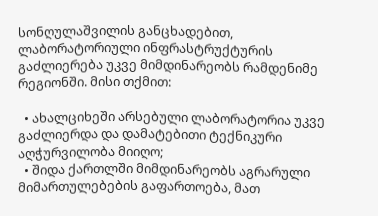სონღულაშვილის განცხადებით, ლაბორატორიული ინფრასტრუქტურის გაძლიერება უკვე მიმდინარეობს რამდენიმე რეგიონში. მისი თქმით:

  • ახალციხეში არსებული ლაბორატორია უკვე გაძლიერდა და დამატებითი ტექნიკური აღჭურვილობა მიიღო;
  • შიდა ქართლში მიმდინარეობს აგრარული მიმართულებების გაფართოება, მათ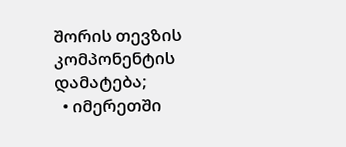შორის თევზის კომპონენტის დამატება;
  • იმერეთში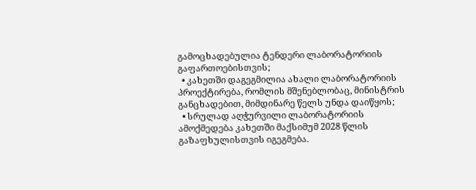გამოცხადებულია ტენდერი ლაბორატორიის გაფართოებისთვის;
  • კახეთში დაგეგმილია ახალი ლაბორატორიის პროექტირება, რომლის მშენებლობაც, მინისტრის განცხადებით, მიმდინარე წელს უნდა დაიწყოს;
  • სრულად აღჭურვილი ლაბორატორიის ამოქმედება კახეთში მაქსიმუმ 2028 წლის გაზაფხულისთვის იგეგმება.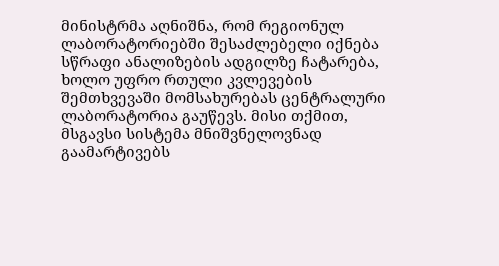მინისტრმა აღნიშნა, რომ რეგიონულ ლაბორატორიებში შესაძლებელი იქნება სწრაფი ანალიზების ადგილზე ჩატარება, ხოლო უფრო რთული კვლევების შემთხვევაში მომსახურებას ცენტრალური ლაბორატორია გაუწევს. მისი თქმით, მსგავსი სისტემა მნიშვნელოვნად გაამარტივებს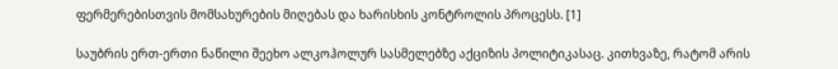ფერმერებისთვის მომსახურების მიღებას და ხარისხის კონტროლის პროცესს. [1]

საუბრის ერთ-ერთი ნაწილი შეეხო ალკოჰოლურ სასმელებზე აქციზის პოლიტიკასაც. კითხვაზე, რატომ არის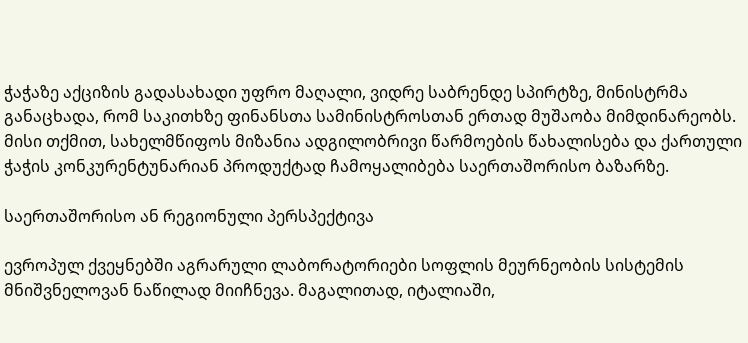ჭაჭაზე აქციზის გადასახადი უფრო მაღალი, ვიდრე საბრენდე სპირტზე, მინისტრმა განაცხადა, რომ საკითხზე ფინანსთა სამინისტროსთან ერთად მუშაობა მიმდინარეობს. მისი თქმით, სახელმწიფოს მიზანია ადგილობრივი წარმოების წახალისება და ქართული ჭაჭის კონკურენტუნარიან პროდუქტად ჩამოყალიბება საერთაშორისო ბაზარზე.

საერთაშორისო ან რეგიონული პერსპექტივა

ევროპულ ქვეყნებში აგრარული ლაბორატორიები სოფლის მეურნეობის სისტემის მნიშვნელოვან ნაწილად მიიჩნევა. მაგალითად, იტალიაში,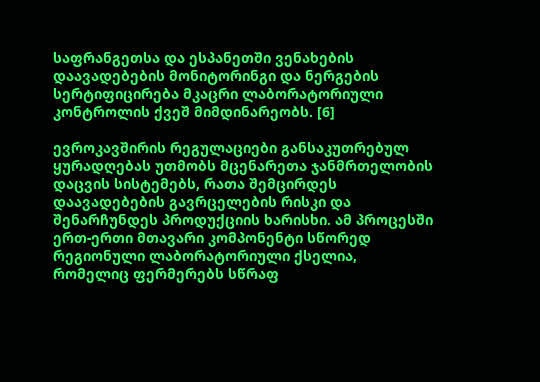საფრანგეთსა და ესპანეთში ვენახების დაავადებების მონიტორინგი და ნერგების სერტიფიცირება მკაცრი ლაბორატორიული კონტროლის ქვეშ მიმდინარეობს. [6]

ევროკავშირის რეგულაციები განსაკუთრებულ ყურადღებას უთმობს მცენარეთა ჯანმრთელობის დაცვის სისტემებს, რათა შემცირდეს დაავადებების გავრცელების რისკი და შენარჩუნდეს პროდუქციის ხარისხი. ამ პროცესში ერთ-ერთი მთავარი კომპონენტი სწორედ რეგიონული ლაბორატორიული ქსელია, რომელიც ფერმერებს სწრაფ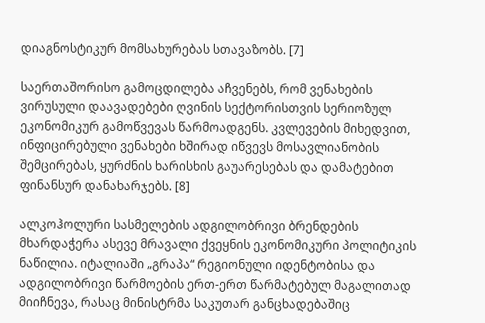დიაგნოსტიკურ მომსახურებას სთავაზობს. [7]

საერთაშორისო გამოცდილება აჩვენებს, რომ ვენახების ვირუსული დაავადებები ღვინის სექტორისთვის სერიოზულ ეკონომიკურ გამოწვევას წარმოადგენს. კვლევების მიხედვით, ინფიცირებული ვენახები ხშირად იწვევს მოსავლიანობის შემცირებას, ყურძნის ხარისხის გაუარესებას და დამატებით ფინანსურ დანახარჯებს. [8]

ალკოჰოლური სასმელების ადგილობრივი ბრენდების მხარდაჭერა ასევე მრავალი ქვეყნის ეკონომიკური პოლიტიკის ნაწილია. იტალიაში „გრაპა“ რეგიონული იდენტობისა და ადგილობრივი წარმოების ერთ-ერთ წარმატებულ მაგალითად მიიჩნევა, რასაც მინისტრმა საკუთარ განცხადებაშიც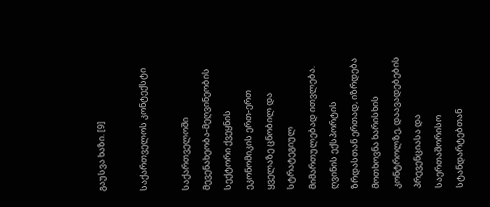გაუსვა ხაზი. [9]

საქართველოს კონტექსტი

საქართველოში მევენახეობა-მეღვინეობის სექტორი ქვეყნის ეკონომიკის ერთ-ერთ ყველაზე ცნობილ და სტრატეგიულ მიმართულებად ითვლება. ღვინის ექსპორტის ზრდასთან ერთად, იზრდება მოთხოვნა ხარისხის კონტროლზე, დაავადებების პრევენციასა და საერთაშორისო სტანდარტებთან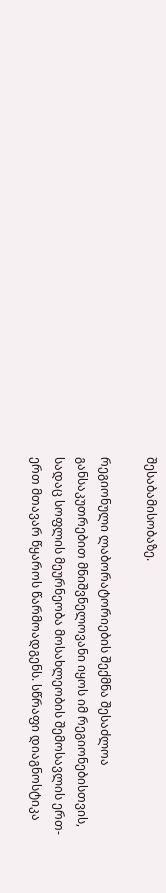შესაბამისობაზე.

რეგიონული ლაბორატორიების შექმნა შესაძლოა განსაკუთრებით მნიშვნელოვანი იყოს იმ რეგიონებისთვის, სადაც სოფლის მეურნეობა მოსახლეობის შემოსავლის ერთ-ერთ მთავარ წყაროს წარმოადგენს. სწრაფი დიაგნოსტიკა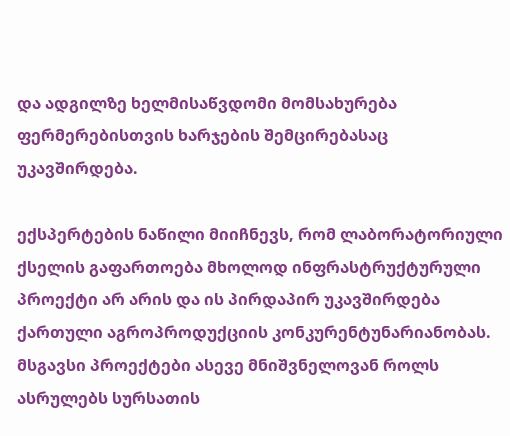და ადგილზე ხელმისაწვდომი მომსახურება ფერმერებისთვის ხარჯების შემცირებასაც უკავშირდება.

ექსპერტების ნაწილი მიიჩნევს, რომ ლაბორატორიული ქსელის გაფართოება მხოლოდ ინფრასტრუქტურული პროექტი არ არის და ის პირდაპირ უკავშირდება ქართული აგროპროდუქციის კონკურენტუნარიანობას. მსგავსი პროექტები ასევე მნიშვნელოვან როლს ასრულებს სურსათის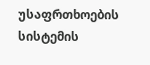უსაფრთხოების სისტემის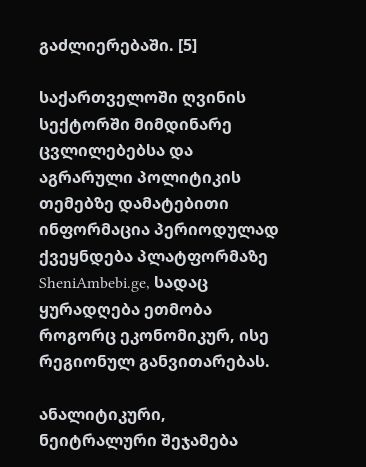გაძლიერებაში. [5]

საქართველოში ღვინის სექტორში მიმდინარე ცვლილებებსა და აგრარული პოლიტიკის თემებზე დამატებითი ინფორმაცია პერიოდულად ქვეყნდება პლატფორმაზე SheniAmbebi.ge, სადაც ყურადღება ეთმობა როგორც ეკონომიკურ, ისე რეგიონულ განვითარებას.

ანალიტიკური, ნეიტრალური შეჯამება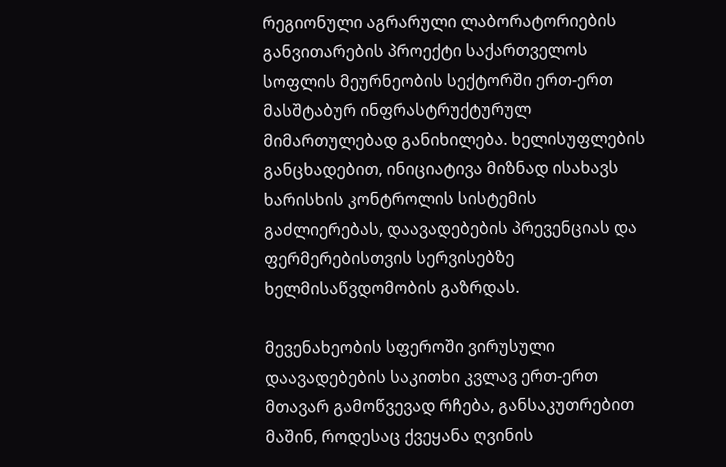რეგიონული აგრარული ლაბორატორიების განვითარების პროექტი საქართველოს სოფლის მეურნეობის სექტორში ერთ-ერთ მასშტაბურ ინფრასტრუქტურულ მიმართულებად განიხილება. ხელისუფლების განცხადებით, ინიციატივა მიზნად ისახავს ხარისხის კონტროლის სისტემის გაძლიერებას, დაავადებების პრევენციას და ფერმერებისთვის სერვისებზე ხელმისაწვდომობის გაზრდას.

მევენახეობის სფეროში ვირუსული დაავადებების საკითხი კვლავ ერთ-ერთ მთავარ გამოწვევად რჩება, განსაკუთრებით მაშინ, როდესაც ქვეყანა ღვინის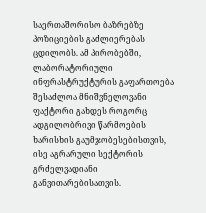საერთაშორისო ბაზრებზე პოზიციების გაძლიერებას ცდილობს. ამ პირობებში, ლაბორატორიული ინფრასტრუქტურის გაფართოება შესაძლოა მნიშვნელოვანი ფაქტორი გახდეს როგორც ადგილობრივი წარმოების ხარისხის გაუმჯობესებისთვის, ისე აგრარული სექტორის გრძელვადიანი განვითარებისათვის.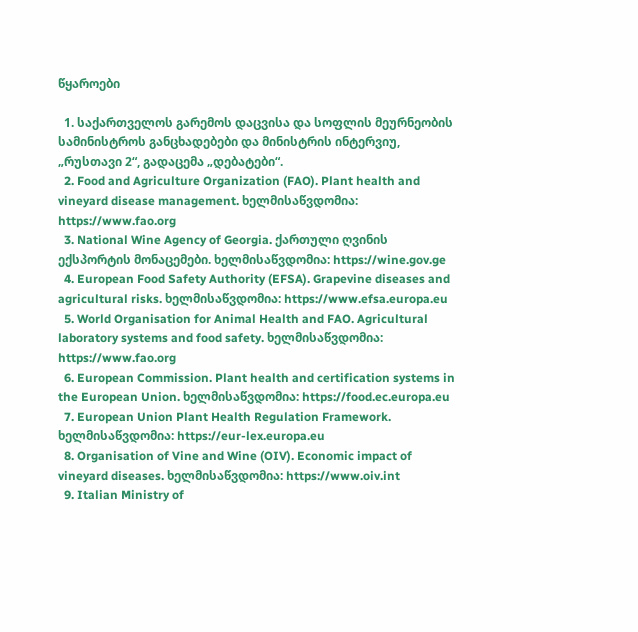წყაროები

  1. საქართველოს გარემოს დაცვისა და სოფლის მეურნეობის სამინისტროს განცხადებები და მინისტრის ინტერვიუ, „რუსთავი 2“, გადაცემა „დებატები“.
  2. Food and Agriculture Organization (FAO). Plant health and vineyard disease management. ხელმისაწვდომია: https://www.fao.org
  3. National Wine Agency of Georgia. ქართული ღვინის ექსპორტის მონაცემები. ხელმისაწვდომია: https://wine.gov.ge
  4. European Food Safety Authority (EFSA). Grapevine diseases and agricultural risks. ხელმისაწვდომია: https://www.efsa.europa.eu
  5. World Organisation for Animal Health and FAO. Agricultural laboratory systems and food safety. ხელმისაწვდომია: https://www.fao.org
  6. European Commission. Plant health and certification systems in the European Union. ხელმისაწვდომია: https://food.ec.europa.eu
  7. European Union Plant Health Regulation Framework. ხელმისაწვდომია: https://eur-lex.europa.eu
  8. Organisation of Vine and Wine (OIV). Economic impact of vineyard diseases. ხელმისაწვდომია: https://www.oiv.int
  9. Italian Ministry of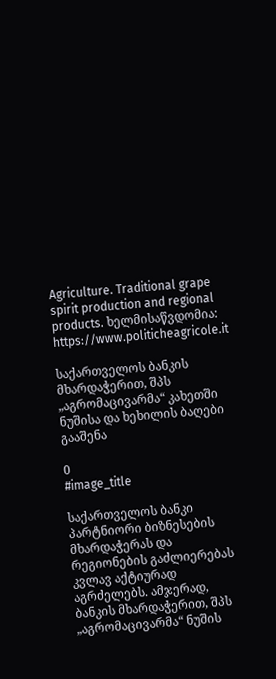Agriculture. Traditional grape spirit production and regional products. ხელმისაწვდომია: https://www.politicheagricole.it

საქართველოს ბანკის მხარდაჭერით, შპს „აგრომაცივარმა“ კახეთში ნუშისა და ხეხილის ბაღები გააშენა

0
#image_title

საქართველოს ბანკი პარტნიორი ბიზნესების მხარდაჭერას და რეგიონების გაძლიერებას კვლავ აქტიურად აგრძელებს. ამჯერად, ბანკის მხარდაჭერით, შპს „აგრომაცივარმა“ ნუშის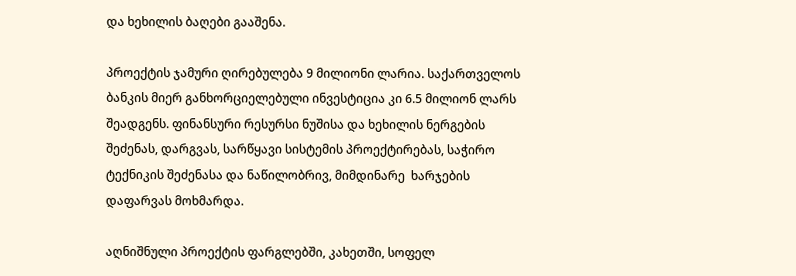და ხეხილის ბაღები გააშენა.

პროექტის ჯამური ღირებულება 9 მილიონი ლარია. საქართველოს ბანკის მიერ განხორციელებული ინვესტიცია კი 6.5 მილიონ ლარს შეადგენს. ფინანსური რესურსი ნუშისა და ხეხილის ნერგების შეძენას, დარგვას, სარწყავი სისტემის პროექტირებას, საჭირო ტექნიკის შეძენასა და ნაწილობრივ, მიმდინარე  ხარჯების დაფარვას მოხმარდა.

აღნიშნული პროექტის ფარგლებში, კახეთში, სოფელ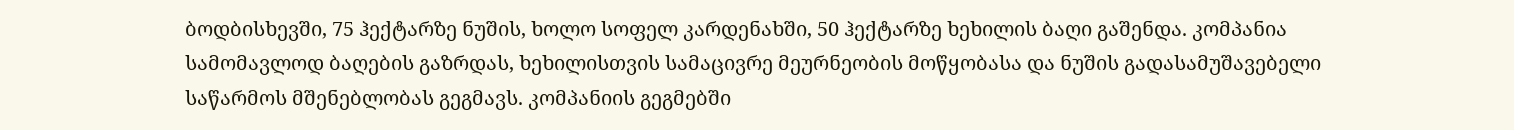ბოდბისხევში, 75 ჰექტარზე ნუშის, ხოლო სოფელ კარდენახში, 50 ჰექტარზე ხეხილის ბაღი გაშენდა. კომპანია სამომავლოდ ბაღების გაზრდას, ხეხილისთვის სამაცივრე მეურნეობის მოწყობასა და ნუშის გადასამუშავებელი საწარმოს მშენებლობას გეგმავს. კომპანიის გეგმებში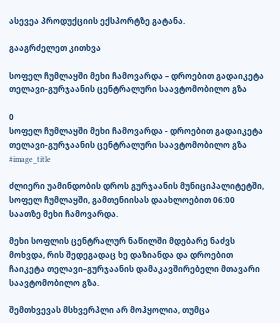ასევეა პროდუქციის ექსპორტზე გატანა.

გააგრძელეთ კითხვა

სოფელ ჩუმლაყში მეხი ჩამოვარდა – დროებით გადაიკეტა თელავი-გურჯაანის ცენტრალური საავტომობილო გზა

0
სოფელ ჩუმლაყში მეხი ჩამოვარდა - დროებით გადაიკეტა თელავი-გურჯაანის ცენტრალური საავტომობილო გზა
#image_title

ძლიერი უამინდობის დროს გურჯაანის მუნიციპალიტეტში, სოფელ ჩუმლაყში, გამთენიისას დაახლოებით 06:00 საათზე მეხი ჩამოვარდა.

მეხი სოფლის ცენტრალურ ნაწილში მდებარე ნაძვს მოხვდა, რის შედეგადაც ხე დაზიანდა და დროებით ჩაიკეტა თელავი–გურჯაანის დამაკავშირებელი მთავარი საავტომობილო გზა.

შემთხვევას მსხვერპლი არ მოჰყოლია, თუმცა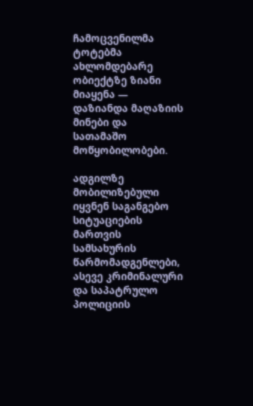ჩამოცვენილმა ტოტებმა ახლომდებარე ობიექტზე ზიანი მიაყენა — დაზიანდა მაღაზიის მინები და სათამაშო მოწყობილობები.

ადგილზე მობილიზებული იყვნენ საგანგებო სიტუაციების მართვის სამსახურის წარმომადგენლები, ასევე კრიმინალური და საპატრულო პოლიციის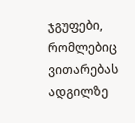ჯგუფები, რომლებიც ვითარებას ადგილზე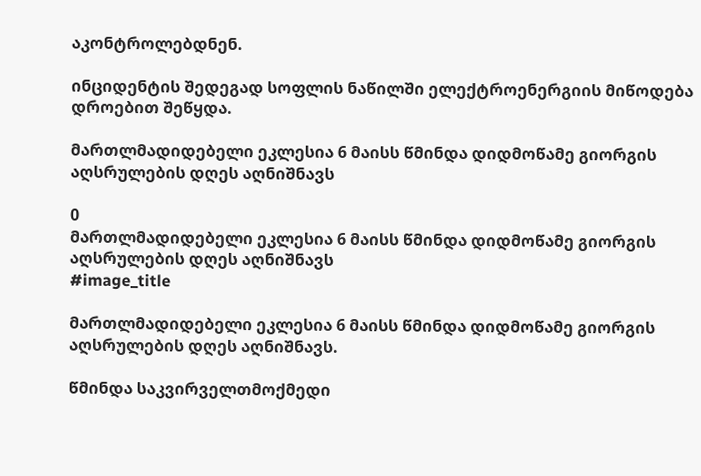აკონტროლებდნენ.

ინციდენტის შედეგად სოფლის ნაწილში ელექტროენერგიის მიწოდება დროებით შეწყდა.

მართლმადიდებელი ეკლესია 6 მაისს წმინდა დიდმოწამე გიორგის აღსრულების დღეს აღნიშნავს

0
მართლმადიდებელი ეკლესია 6 მაისს წმინდა დიდმოწამე გიორგის აღსრულების დღეს აღნიშნავს
#image_title

მართლმადიდებელი ეკლესია 6 მაისს წმინდა დიდმოწამე გიორგის აღსრულების დღეს აღნიშნავს.

წმინდა საკვირველთმოქმედი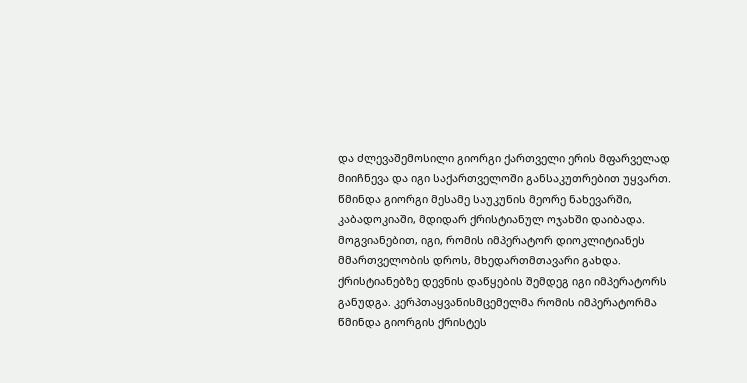და ძლევაშემოსილი გიორგი ქართველი ერის მფარველად მიიჩნევა და იგი საქართველოში განსაკუთრებით უყვართ.
წმინდა გიორგი მესამე საუკუნის მეორე ნახევარში, კაბადოკიაში, მდიდარ ქრისტიანულ ოჯახში დაიბადა. მოგვიანებით, იგი, რომის იმპერატორ დიოკლიტიანეს მმართველობის დროს, მხედართმთავარი გახდა.
ქრისტიანებზე დევნის დაწყების შემდეგ იგი იმპერატორს განუდგა. კერპთაყვანისმცემელმა რომის იმპერატორმა წმინდა გიორგის ქრისტეს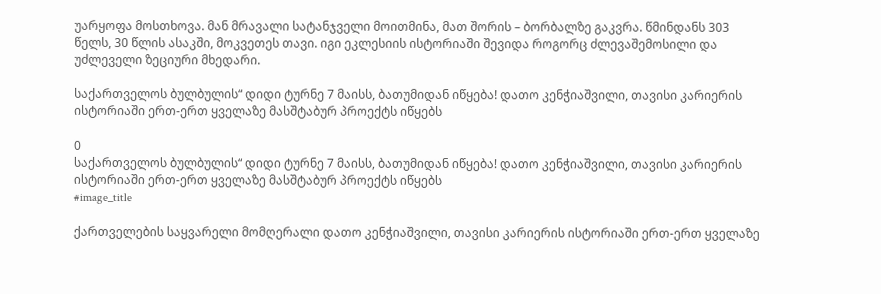უარყოფა მოსთხოვა. მან მრავალი სატანჯველი მოითმინა, მათ შორის – ბორბალზე გაკვრა. წმინდანს 303 წელს, 30 წლის ასაკში, მოკვეთეს თავი. იგი ეკლესიის ისტორიაში შევიდა როგორც ძლევაშემოსილი და უძლეველი ზეციური მხედარი.

საქართველოს ბულბულის“ დიდი ტურნე 7 მაისს, ბათუმიდან იწყება! დათო კენჭიაშვილი, თავისი კარიერის ისტორიაში ერთ-ერთ ყველაზე მასშტაბურ პროექტს იწყებს

0
საქართველოს ბულბულის“ დიდი ტურნე 7 მაისს, ბათუმიდან იწყება! დათო კენჭიაშვილი, თავისი კარიერის ისტორიაში ერთ-ერთ ყველაზე მასშტაბურ პროექტს იწყებს
#image_title

ქართველების საყვარელი მომღერალი დათო კენჭიაშვილი, თავისი კარიერის ისტორიაში ერთ-ერთ ყველაზე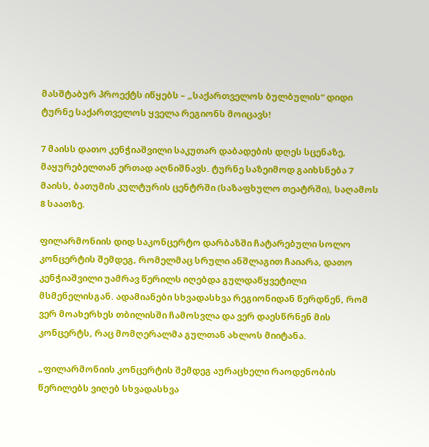მასშტაბურ პროექტს იწყებს – „საქართველოს ბულბულის“ დიდი ტურნე საქართველოს ყველა რეგიონს მოიცავს!

7 მაისს დათო კენჭიაშვილი საკუთარ დაბადების დღეს სცენაზე, მაყურებელთან ერთად აღნიშნავს. ტურნე საზეიმოდ გაიხსნება 7 მაისს, ბათუმის კულტურის ცენტრში (საზაფხულო თეატრში), საღამოს 8 საათზე.

ფილარმონიის დიდ საკონცერტო დარბაზში ჩატარებული სოლო კონცერტის შემდეგ, რომელმაც სრული ანშლაგით ჩაიარა, დათო კენჭიაშვილი უამრავ წერილს იღებდა გულდაწყვეტილი მსმენელისგან. ადამიანები სხვადასხვა რეგიონიდან წერდნენ, რომ ვერ მოახერხეს თბილისში ჩამოსვლა და ვერ დაესწრნენ მის კონცერტს, რაც მომღერალმა გულთან ახლოს მიიტანა.

„ფილარმონიის კონცერტის შემდეგ აურაცხელი რაოდენობის წერილებს ვიღებ სხვადასხვა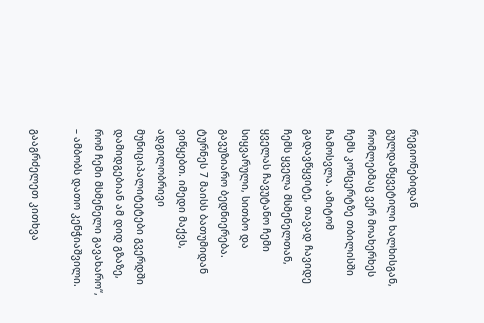რეგიონებიდან გულდაწყვეტილი ხალხისგან, რომლებმაც ვერ მოახერხეს ჩემს კონცერტზე თბილისში ჩამოსვლა. ამიტომ გადავწყვიტე, თავად ჩავიდე ჩემს ყველა მსმენელთან, ყველას ჩავუტანო ჩემი სიყვარული, სითბო და გავუზიარო ბედნიერება. ტურნეს 7 მაისს ბათუმიდან ვიწყებთ. იმედი მაქვს, ადგილობრივი მუნიციპალიტეტები გვერდში დამიდგებიან ამ დიდ გზაზე, რომ ჩემი მსმენელი გავახარო“, – ამბობს დათო კენჭიაშვილი.

გააგრძელეთ კითხვა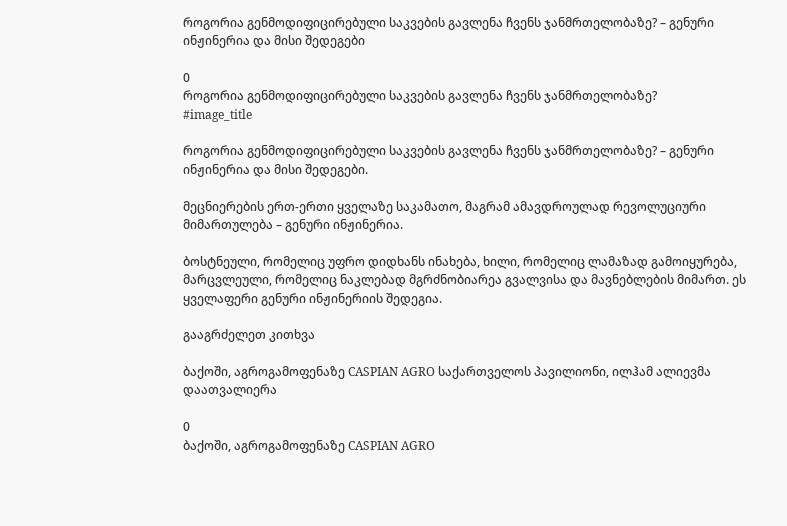როგორია გენმოდიფიცირებული საკვების გავლენა ჩვენს ჯანმრთელობაზე? – გენური ინჟინერია და მისი შედეგები

0
როგორია გენმოდიფიცირებული საკვების გავლენა ჩვენს ჯანმრთელობაზე?
#image_title

როგორია გენმოდიფიცირებული საკვების გავლენა ჩვენს ჯანმრთელობაზე? – გენური ინჟინერია და მისი შედეგები.

მეცნიერების ერთ-ერთი ყველაზე საკამათო, მაგრამ ამავდროულად რევოლუციური მიმართულება – გენური ინჟინერია.

ბოსტნეული, რომელიც უფრო დიდხანს ინახება, ხილი, რომელიც ლამაზად გამოიყურება, მარცვლეული, რომელიც ნაკლებად მგრძნობიარეა გვალვისა და მავნებლების მიმართ. ეს ყველაფერი გენური ინჟინერიის შედეგია.

გააგრძელეთ კითხვა

ბაქოში, აგროგამოფენაზე CASPIAN AGRO საქართველოს პავილიონი, ილჰამ ალიევმა დაათვალიერა

0
ბაქოში, აგროგამოფენაზე CASPIAN AGRO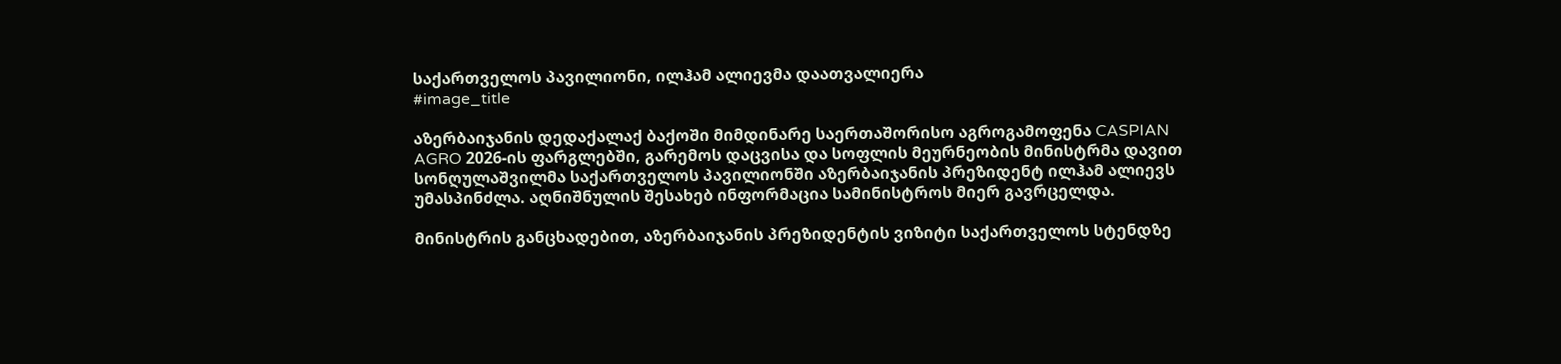საქართველოს პავილიონი, ილჰამ ალიევმა დაათვალიერა
#image_title

აზერბაიჯანის დედაქალაქ ბაქოში მიმდინარე საერთაშორისო აგროგამოფენა CASPIAN AGRO 2026-ის ფარგლებში, გარემოს დაცვისა და სოფლის მეურნეობის მინისტრმა დავით სონღულაშვილმა საქართველოს პავილიონში აზერბაიჯანის პრეზიდენტ ილჰამ ალიევს უმასპინძლა. აღნიშნულის შესახებ ინფორმაცია სამინისტროს მიერ გავრცელდა.

მინისტრის განცხადებით, აზერბაიჯანის პრეზიდენტის ვიზიტი საქართველოს სტენდზე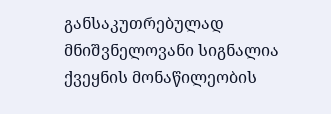განსაკუთრებულად მნიშვნელოვანი სიგნალია ქვეყნის მონაწილეობის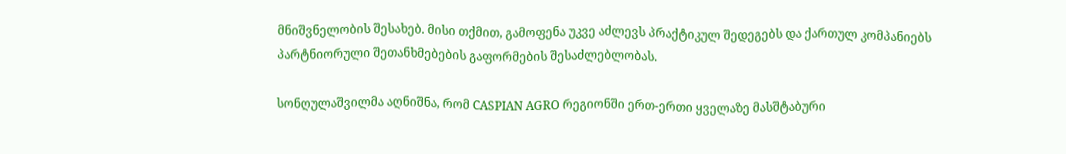მნიშვნელობის შესახებ. მისი თქმით, გამოფენა უკვე აძლევს პრაქტიკულ შედეგებს და ქართულ კომპანიებს პარტნიორული შეთანხმებების გაფორმების შესაძლებლობას.

სონღულაშვილმა აღნიშნა, რომ CASPIAN AGRO რეგიონში ერთ-ერთი ყველაზე მასშტაბური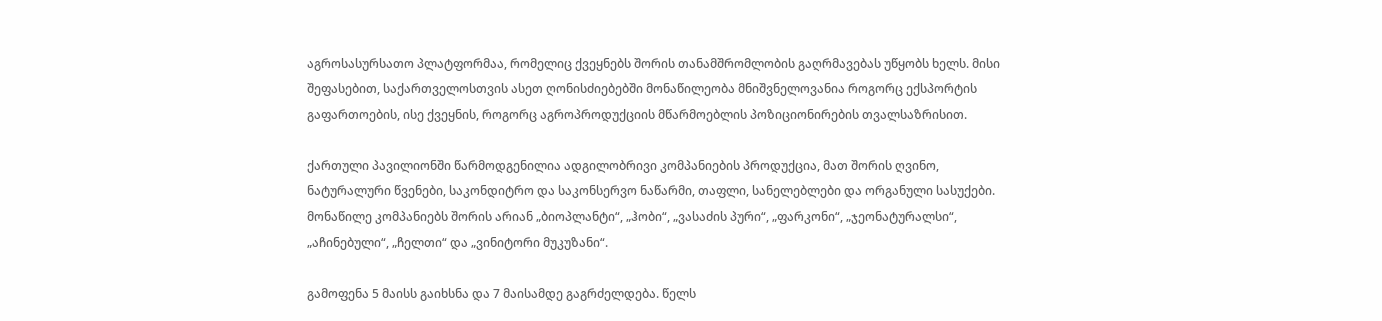აგროსასურსათო პლატფორმაა, რომელიც ქვეყნებს შორის თანამშრომლობის გაღრმავებას უწყობს ხელს. მისი შეფასებით, საქართველოსთვის ასეთ ღონისძიებებში მონაწილეობა მნიშვნელოვანია როგორც ექსპორტის გაფართოების, ისე ქვეყნის, როგორც აგროპროდუქციის მწარმოებლის პოზიციონირების თვალსაზრისით.

ქართული პავილიონში წარმოდგენილია ადგილობრივი კომპანიების პროდუქცია, მათ შორის ღვინო, ნატურალური წვენები, საკონდიტრო და საკონსერვო ნაწარმი, თაფლი, სანელებლები და ორგანული სასუქები. მონაწილე კომპანიებს შორის არიან „ბიოპლანტი“, „ჰობი“, „ვასაძის პური“, „ფარკონი“, „ჯეონატურალსი“, „აჩინებული“, „ჩელთი“ და „ვინიტორი მუკუზანი“.

გამოფენა 5 მაისს გაიხსნა და 7 მაისამდე გაგრძელდება. წელს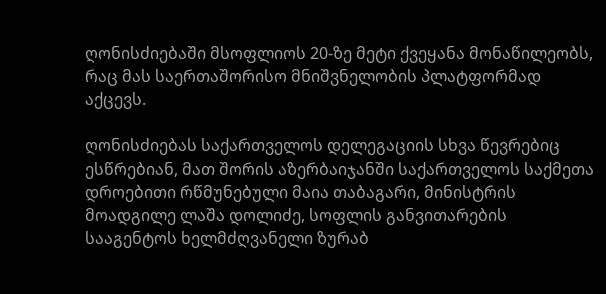ღონისძიებაში მსოფლიოს 20-ზე მეტი ქვეყანა მონაწილეობს, რაც მას საერთაშორისო მნიშვნელობის პლატფორმად აქცევს.

ღონისძიებას საქართველოს დელეგაციის სხვა წევრებიც ესწრებიან, მათ შორის აზერბაიჯანში საქართველოს საქმეთა დროებითი რწმუნებული მაია თაბაგარი, მინისტრის მოადგილე ლაშა დოლიძე, სოფლის განვითარების სააგენტოს ხელმძღვანელი ზურაბ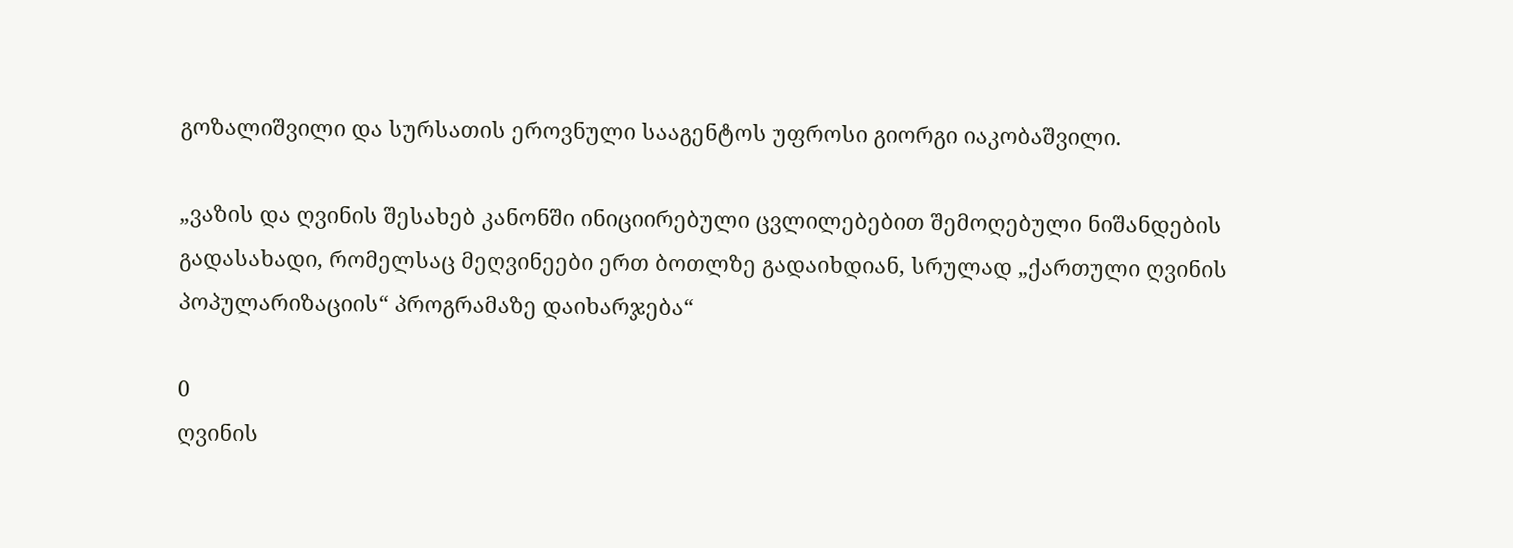გოზალიშვილი და სურსათის ეროვნული სააგენტოს უფროსი გიორგი იაკობაშვილი.

„ვაზის და ღვინის შესახებ კანონში ინიციირებული ცვლილებებით შემოღებული ნიშანდების გადასახადი, რომელსაც მეღვინეები ერთ ბოთლზე გადაიხდიან, სრულად „ქართული ღვინის პოპულარიზაციის“ პროგრამაზე დაიხარჯება“

0
ღვინის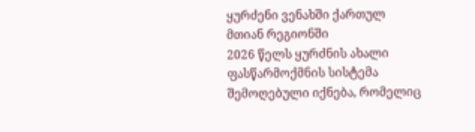ყურძენი ვენახში ქართულ მთიან რეგიონში
2026 წელს ყურძნის ახალი ფასწარმოქმნის სისტემა შემოღებული იქნება, რომელიც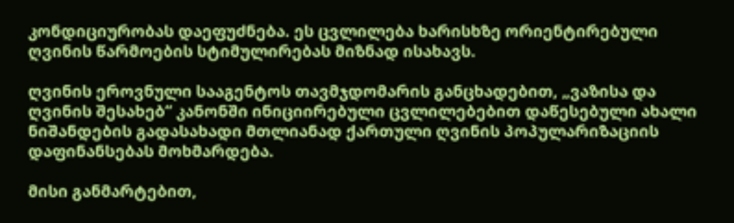კონდიციურობას დაეფუძნება. ეს ცვლილება ხარისხზე ორიენტირებული ღვინის წარმოების სტიმულირებას მიზნად ისახავს.

ღვინის ეროვნული სააგენტოს თავმჯდომარის განცხადებით, „ვაზისა და ღვინის შესახებ“ კანონში ინიციირებული ცვლილებებით დაწესებული ახალი ნიშანდების გადასახადი მთლიანად ქართული ღვინის პოპულარიზაციის დაფინანსებას მოხმარდება.

მისი განმარტებით,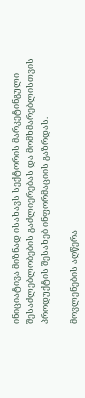ინიციატივა მიზნად ისახავს სექტორის მარკეტინგული შესაძლებლობების გაძლიერებას და მომხმარებლისთვის პროდუქტის შესახებ ინფორმაციის გაზრდას.

მოვლენების აღწერა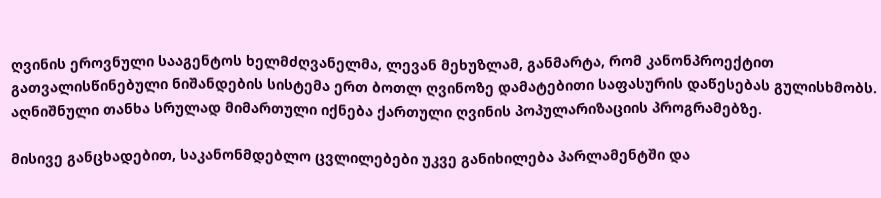ღვინის ეროვნული სააგენტოს ხელმძღვანელმა, ლევან მეხუზლამ, განმარტა, რომ კანონპროექტით გათვალისწინებული ნიშანდების სისტემა ერთ ბოთლ ღვინოზე დამატებითი საფასურის დაწესებას გულისხმობს. აღნიშნული თანხა სრულად მიმართული იქნება ქართული ღვინის პოპულარიზაციის პროგრამებზე.

მისივე განცხადებით, საკანონმდებლო ცვლილებები უკვე განიხილება პარლამენტში და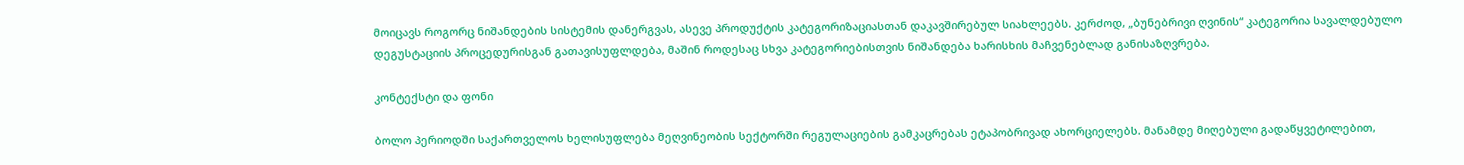მოიცავს როგორც ნიშანდების სისტემის დანერგვას, ასევე პროდუქტის კატეგორიზაციასთან დაკავშირებულ სიახლეებს. კერძოდ, „ბუნებრივი ღვინის“ კატეგორია სავალდებულო დეგუსტაციის პროცედურისგან გათავისუფლდება, მაშინ როდესაც სხვა კატეგორიებისთვის ნიშანდება ხარისხის მაჩვენებლად განისაზღვრება.

კონტექსტი და ფონი

ბოლო პერიოდში საქართველოს ხელისუფლება მეღვინეობის სექტორში რეგულაციების გამკაცრებას ეტაპობრივად ახორციელებს. მანამდე მიღებული გადაწყვეტილებით,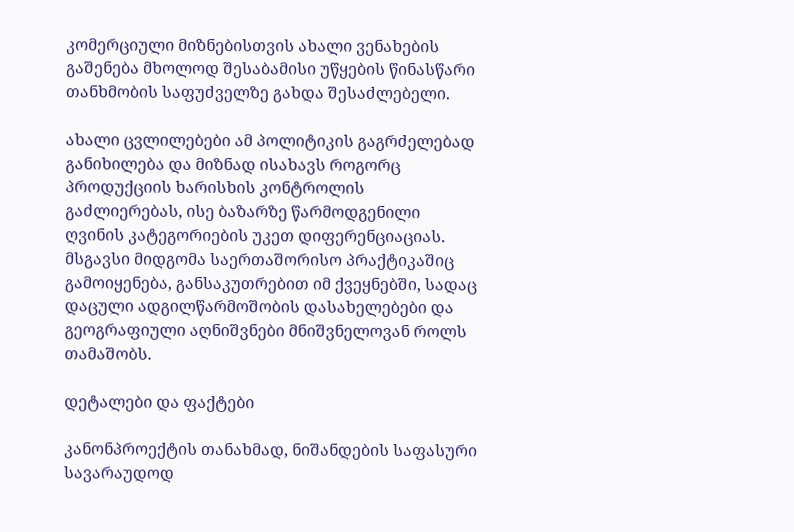კომერციული მიზნებისთვის ახალი ვენახების გაშენება მხოლოდ შესაბამისი უწყების წინასწარი თანხმობის საფუძველზე გახდა შესაძლებელი.

ახალი ცვლილებები ამ პოლიტიკის გაგრძელებად განიხილება და მიზნად ისახავს როგორც პროდუქციის ხარისხის კონტროლის გაძლიერებას, ისე ბაზარზე წარმოდგენილი ღვინის კატეგორიების უკეთ დიფერენციაციას. მსგავსი მიდგომა საერთაშორისო პრაქტიკაშიც გამოიყენება, განსაკუთრებით იმ ქვეყნებში, სადაც დაცული ადგილწარმოშობის დასახელებები და გეოგრაფიული აღნიშვნები მნიშვნელოვან როლს თამაშობს.

დეტალები და ფაქტები

კანონპროექტის თანახმად, ნიშანდების საფასური სავარაუდოდ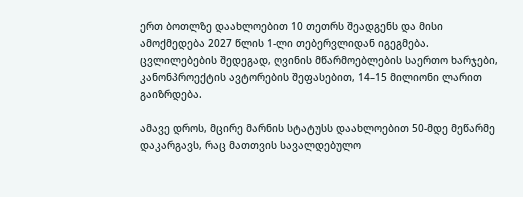ერთ ბოთლზე დაახლოებით 10 თეთრს შეადგენს და მისი ამოქმედება 2027 წლის 1-ლი თებერვლიდან იგეგმება. ცვლილებების შედეგად, ღვინის მწარმოებლების საერთო ხარჯები, კანონპროექტის ავტორების შეფასებით, 14–15 მილიონი ლარით გაიზრდება.

ამავე დროს, მცირე მარნის სტატუსს დაახლოებით 50-მდე მეწარმე დაკარგავს, რაც მათთვის სავალდებულო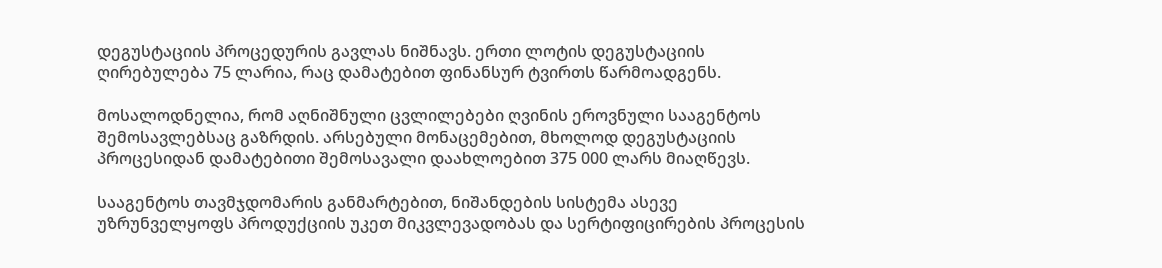დეგუსტაციის პროცედურის გავლას ნიშნავს. ერთი ლოტის დეგუსტაციის ღირებულება 75 ლარია, რაც დამატებით ფინანსურ ტვირთს წარმოადგენს.

მოსალოდნელია, რომ აღნიშნული ცვლილებები ღვინის ეროვნული სააგენტოს შემოსავლებსაც გაზრდის. არსებული მონაცემებით, მხოლოდ დეგუსტაციის პროცესიდან დამატებითი შემოსავალი დაახლოებით 375 000 ლარს მიაღწევს.

სააგენტოს თავმჯდომარის განმარტებით, ნიშანდების სისტემა ასევე უზრუნველყოფს პროდუქციის უკეთ მიკვლევადობას და სერტიფიცირების პროცესის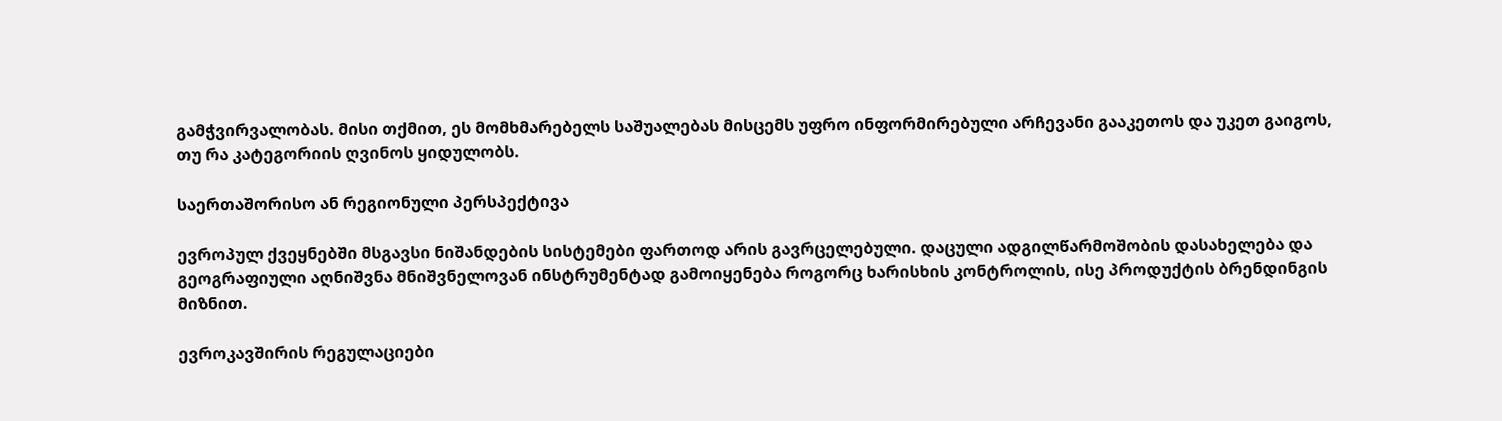გამჭვირვალობას. მისი თქმით, ეს მომხმარებელს საშუალებას მისცემს უფრო ინფორმირებული არჩევანი გააკეთოს და უკეთ გაიგოს, თუ რა კატეგორიის ღვინოს ყიდულობს.

საერთაშორისო ან რეგიონული პერსპექტივა

ევროპულ ქვეყნებში მსგავსი ნიშანდების სისტემები ფართოდ არის გავრცელებული. დაცული ადგილწარმოშობის დასახელება და გეოგრაფიული აღნიშვნა მნიშვნელოვან ინსტრუმენტად გამოიყენება როგორც ხარისხის კონტროლის, ისე პროდუქტის ბრენდინგის მიზნით.

ევროკავშირის რეგულაციები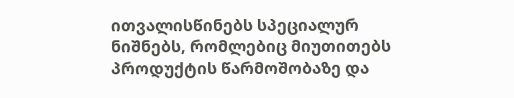ითვალისწინებს სპეციალურ ნიშნებს, რომლებიც მიუთითებს პროდუქტის წარმოშობაზე და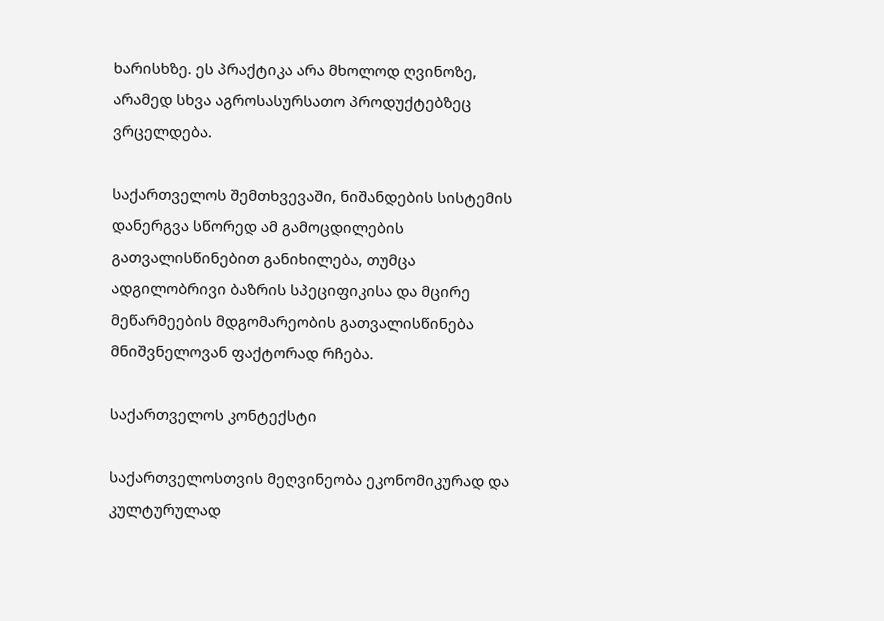ხარისხზე. ეს პრაქტიკა არა მხოლოდ ღვინოზე, არამედ სხვა აგროსასურსათო პროდუქტებზეც ვრცელდება.

საქართველოს შემთხვევაში, ნიშანდების სისტემის დანერგვა სწორედ ამ გამოცდილების გათვალისწინებით განიხილება, თუმცა ადგილობრივი ბაზრის სპეციფიკისა და მცირე მეწარმეების მდგომარეობის გათვალისწინება მნიშვნელოვან ფაქტორად რჩება.

საქართველოს კონტექსტი

საქართველოსთვის მეღვინეობა ეკონომიკურად და კულტურულად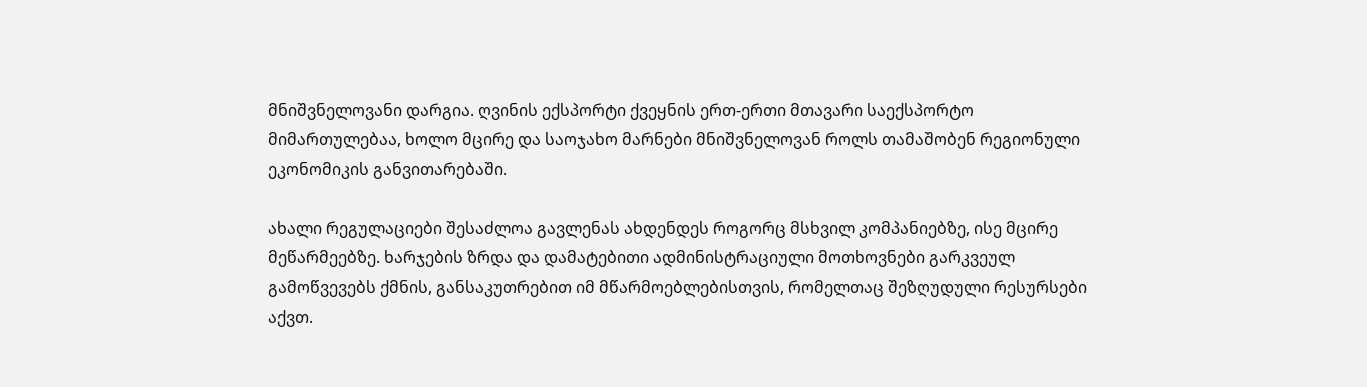მნიშვნელოვანი დარგია. ღვინის ექსპორტი ქვეყნის ერთ-ერთი მთავარი საექსპორტო მიმართულებაა, ხოლო მცირე და საოჯახო მარნები მნიშვნელოვან როლს თამაშობენ რეგიონული ეკონომიკის განვითარებაში.

ახალი რეგულაციები შესაძლოა გავლენას ახდენდეს როგორც მსხვილ კომპანიებზე, ისე მცირე მეწარმეებზე. ხარჯების ზრდა და დამატებითი ადმინისტრაციული მოთხოვნები გარკვეულ გამოწვევებს ქმნის, განსაკუთრებით იმ მწარმოებლებისთვის, რომელთაც შეზღუდული რესურსები აქვთ.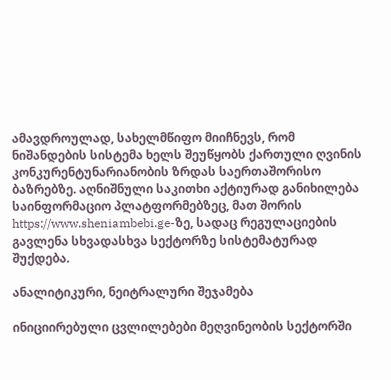ამავდროულად, სახელმწიფო მიიჩნევს, რომ ნიშანდების სისტემა ხელს შეუწყობს ქართული ღვინის კონკურენტუნარიანობის ზრდას საერთაშორისო ბაზრებზე. აღნიშნული საკითხი აქტიურად განიხილება საინფორმაციო პლატფორმებზეც, მათ შორის https://www.sheniambebi.ge-ზე, სადაც რეგულაციების გავლენა სხვადასხვა სექტორზე სისტემატურად შუქდება.

ანალიტიკური, ნეიტრალური შეჯამება

ინიციირებული ცვლილებები მეღვინეობის სექტორში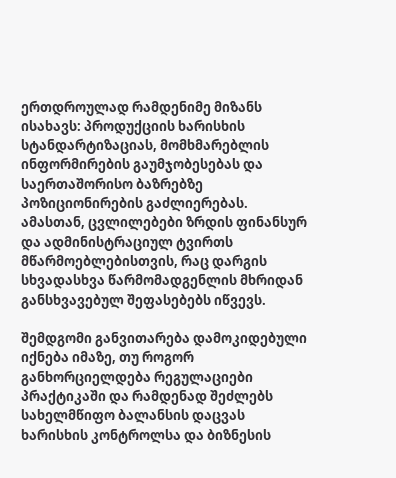ერთდროულად რამდენიმე მიზანს ისახავს: პროდუქციის ხარისხის სტანდარტიზაციას, მომხმარებლის ინფორმირების გაუმჯობესებას და საერთაშორისო ბაზრებზე პოზიციონირების გაძლიერებას. ამასთან, ცვლილებები ზრდის ფინანსურ და ადმინისტრაციულ ტვირთს მწარმოებლებისთვის, რაც დარგის სხვადასხვა წარმომადგენლის მხრიდან განსხვავებულ შეფასებებს იწვევს.

შემდგომი განვითარება დამოკიდებული იქნება იმაზე, თუ როგორ განხორციელდება რეგულაციები პრაქტიკაში და რამდენად შეძლებს სახელმწიფო ბალანსის დაცვას ხარისხის კონტროლსა და ბიზნესის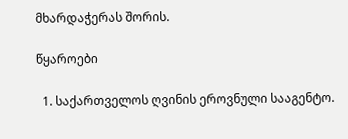მხარდაჭერას შორის.

წყაროები

  1. საქართველოს ღვინის ეროვნული სააგენტო.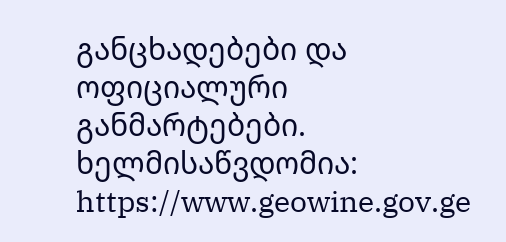განცხადებები და ოფიციალური განმარტებები. ხელმისაწვდომია: https://www.geowine.gov.ge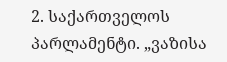2. საქართველოს პარლამენტი. „ვაზისა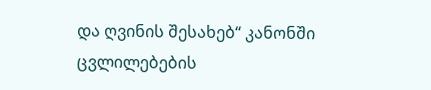და ღვინის შესახებ“ კანონში ცვლილებების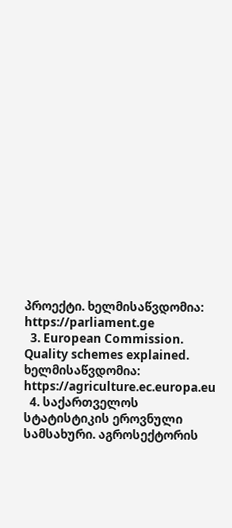პროექტი. ხელმისაწვდომია: https://parliament.ge
  3. European Commission. Quality schemes explained. ხელმისაწვდომია: https://agriculture.ec.europa.eu
  4. საქართველოს სტატისტიკის ეროვნული სამსახური. აგროსექტორის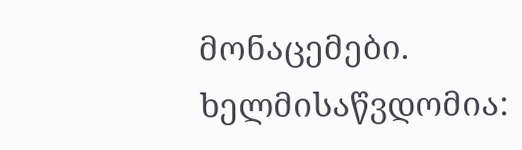მონაცემები. ხელმისაწვდომია: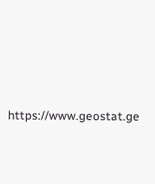https://www.geostat.ge